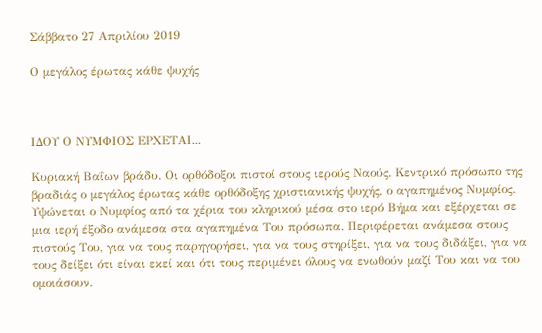Σάββατο 27 Απριλίου 2019

Ο μεγάλος έρωτας κάθε ψυχής



ΙΔΟΥ Ο ΝΥΜΦΙΟΣ ΕΡΧΕΤΑΙ...

Κυριακή Βαΐων βράδυ. Οι ορθόδοξοι πιστοί στους ιερούς Ναούς. Κεντρικό πρόσωπο της βραδιάς ο μεγάλος έρωτας κάθε ορθόδοξης χριστιανικής ψυχής, ο αγαπημένος Νυμφίος. Υψώνεται ο Νυμφίος από τα χέρια του κληρικού μέσα στο ιερό Βήμα και εξέρχεται σε μια ιερή έξοδο ανάμεσα στα αγαπημένα Του πρόσωπα. Περιφέρεται ανάμεσα στους πιστούς Του, για να τους παρηγορήσει, για να τους στηρίξει, για να τους διδάξει, για να τους δείξει ότι είναι εκεί και ότι τους περιμένει όλους να ενωθούν μαζί Του και να του ομοιάσουν.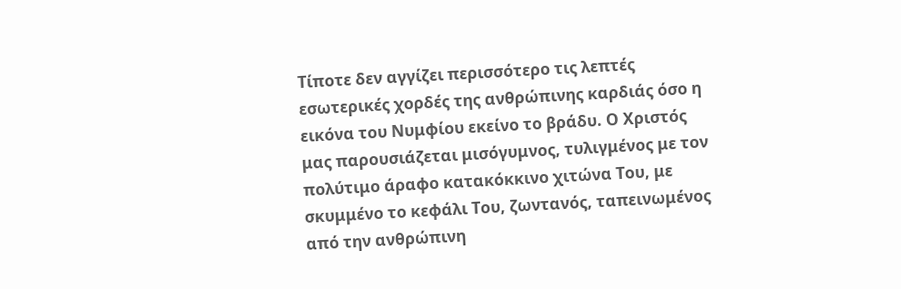Τίποτε δεν αγγίζει περισσότερο τις λεπτές εσωτερικές χορδές της ανθρώπινης καρδιάς όσο η εικόνα του Νυμφίου εκείνο το βράδυ. Ο Χριστός μας παρουσιάζεται μισόγυμνος, τυλιγμένος με τον πολύτιμο άραφο κατακόκκινο χιτώνα Του, με σκυμμένο το κεφάλι Του, ζωντανός, ταπεινωμένος από την ανθρώπινη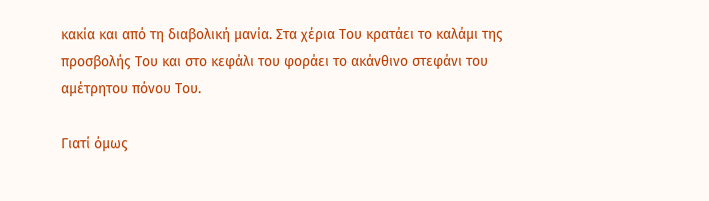κακία και από τη διαβολική μανία. Στα χέρια Του κρατάει το καλάμι της προσβολής Του και στο κεφάλι του φοράει το ακάνθινο στεφάνι του αμέτρητου πόνου Του.

Γιατί όμως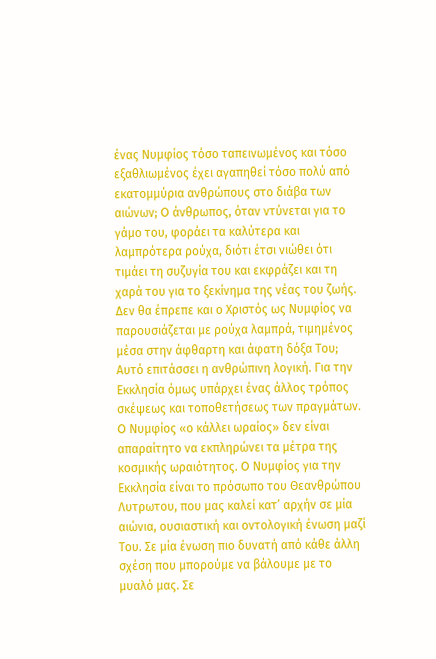ένας Νυμφίος τόσο ταπεινωμένος και τόσο εξαθλιωμένος έχει αγαπηθεί τόσο πολύ από εκατομμύρια ανθρώπους στο διάβα των αιώνων; O άνθρωπος, όταν ντύνεται για το γάμο του, φοράει τα καλύτερα και λαμπρότερα ρούχα, διότι έτσι νιώθει ότι τιμάει τη συζυγία του και εκφράζει και τη χαρά του για το ξεκίνημα της νέας του ζωής. Δεν θα έπρεπε και ο Χριστός ως Νυμφίος να παρουσιάζεται με ρούχα λαμπρά, τιμημένος μέσα στην άφθαρτη και άφατη δόξα Του; Αυτό επιτάσσει η ανθρώπινη λογική. Για την Eκκλησία όμως υπάρχει ένας άλλος τρόπος σκέψεως και τοποθετήσεως των πραγμάτων. O Νυμφίος «ο κάλλει ωραίος» δεν είναι απαραίτητο να εκπληρώνει τα μέτρα της κοσμικής ωραιότητος. O Νυμφίος για την Eκκλησία είναι το πρόσωπο του Θεανθρώπου Λυτρωτου, που μας καλεί κατ’ αρχήν σε μία αιώνια, ουσιαστική και οντολογική ένωση μαζί Του. Σε μία ένωση πιο δυνατή από κάθε άλλη σχέση που μπορούμε να βάλουμε με το μυαλό μας. Σε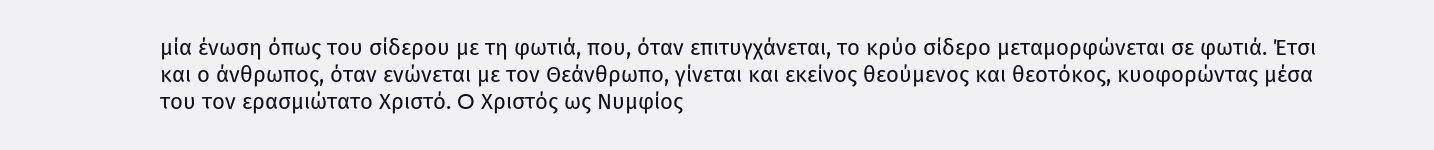μία ένωση όπως του σίδερου με τη φωτιά, που, όταν επιτυγχάνεται, το κρύο σίδερο μεταμορφώνεται σε φωτιά. Έτσι και ο άνθρωπος, όταν ενώνεται με τον Θεάνθρωπο, γίνεται και εκείνος θεούμενος και θεοτόκος, κυοφορώντας μέσα του τον ερασμιώτατο Χριστό. O Χριστός ως Νυμφίος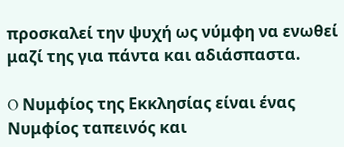προσκαλεί την ψυχή ως νύμφη να ενωθεί μαζί της για πάντα και αδιάσπαστα.

O Νυμφίος της Eκκλησίας είναι ένας Νυμφίος ταπεινός και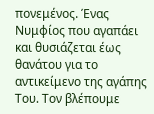πονεμένος. Ένας Νυμφίος που αγαπάει και θυσιάζεται έως θανάτου για το αντικείμενο της αγάπης Του. Τον βλέπουμε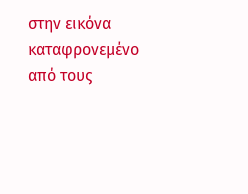στην εικόνα καταφρονεμένο από τους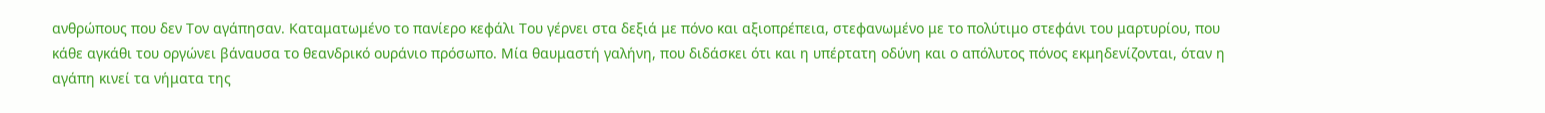ανθρώπους που δεν Τον αγάπησαν. Καταματωμένο το πανίερο κεφάλι Του γέρνει στα δεξιά με πόνο και αξιοπρέπεια, στεφανωμένο με το πολύτιμο στεφάνι του μαρτυρίου, που κάθε αγκάθι του οργώνει βάναυσα το θεανδρικό ουράνιο πρόσωπο. Μία θαυμαστή γαλήνη, που διδάσκει ότι και η υπέρτατη οδύνη και ο απόλυτος πόνος εκμηδενίζονται, όταν η αγάπη κινεί τα νήματα της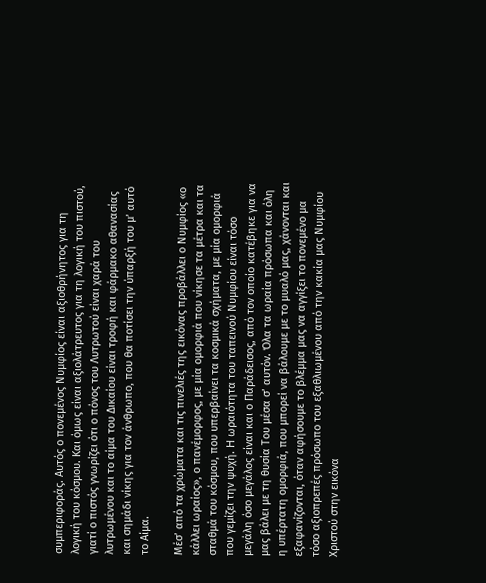συμπεριφοράς. Αυτός ο πονεμένος Νυμφίος είναι αξιοθρήνητος για τη λογική του κόσμου. Και όμως είναι αξιολάτρευτος για τη λογική του πιστού, γιατί ο πιστός γνωρίζει ότι ο πόνος του Λυτρωτού είναι χαρά του λυτρωμένου και το αίμα του Δικαίου είναι τροφή και φάρμακο αθανασίας και σημάδι νίκης για τον άνθρωπο, που θα ποτίσει την ύπαρξή του μ’ αυτό το Αίμα.

Μέσ’ από τα χρώματα και τις πινελιές της εικόνας προβάλλει ο Νυμφίος «ο κάλλει ωραίος», ο πανέμορφος, με μία ομορφιά που νίκησε τα μέτρα και τα σταθμά του κόσμου, που υπερβαίνει τα κοσμικά σχήματα, με μία ομορφιά που γεμίζει την ψυχή. H ωραιότητα του ταπεινού Νυμφίου είναι τόσο μεγάλη όσο μεγάλος είναι και ο Παράδεισος, από τον οποίο κατέβηκε για να μας βάλει με τη θυσία Του μέσα σ’ αυτόν. Όλα τα ωραία πρόσωπα και όλη η υπέρτατη ομορφιά, που μπορεί να βάλουμε με το μυαλό μας, χάνονται και εξαφανίζονται, όταν αφήσουμε το βλέμμα μας να αγγίξει το πονεμένο μα τόσο αξιοπρεπές πρόσωπο του εξαθλιωμένου από την κακία μας Νυμφίου Χριστού στην εικόνα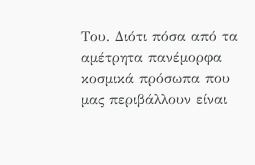Του. Διότι πόσα από τα αμέτρητα πανέμορφα κοσμικά πρόσωπα που μας περιβάλλουν είναι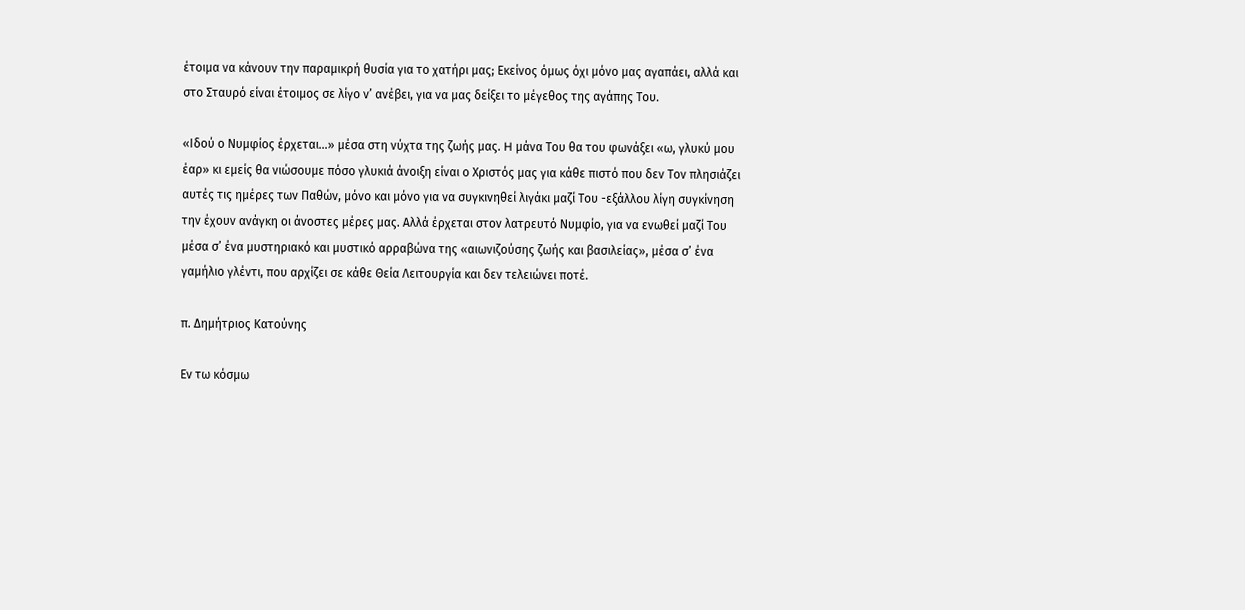έτοιμα να κάνουν την παραμικρή θυσία για το χατήρι μας; Eκείνος όμως όχι μόνο μας αγαπάει, αλλά και στο Σταυρό είναι έτοιμος σε λίγο ν’ ανέβει, για να μας δείξει το μέγεθος της αγάπης Του.

«Ιδού ο Νυμφίος έρχεται…» μέσα στη νύχτα της ζωής μας. H μάνα Του θα του φωνάξει «ω, γλυκύ μου έαρ» κι εμείς θα νιώσουμε πόσο γλυκιά άνοιξη είναι ο Χριστός μας για κάθε πιστό που δεν Τον πλησιάζει αυτές τις ημέρες των Παθών, μόνο και μόνο για να συγκινηθεί λιγάκι μαζί Του -εξάλλου λίγη συγκίνηση την έχουν ανάγκη οι άνοστες μέρες μας. Αλλά έρχεται στον λατρευτό Νυμφίο, για να ενωθεί μαζί Του μέσα σ’ ένα μυστηριακό και μυστικό αρραβώνα της «αιωνιζούσης ζωής και βασιλείας», μέσα σ’ ένα γαμήλιο γλέντι, που αρχίζει σε κάθε Θεία Λειτουργία και δεν τελειώνει ποτέ.

π. Δημήτριος Κατούνης

Εν τω κόσμω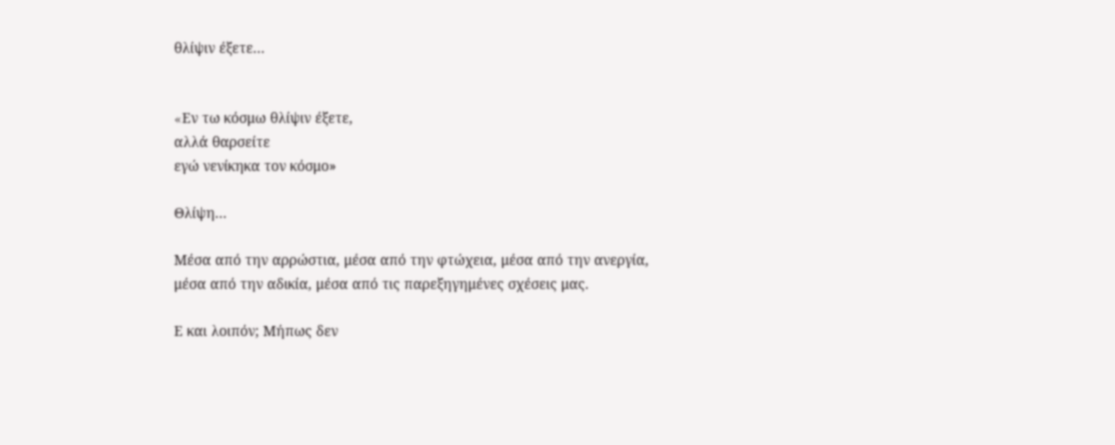θλίψιν έξετε...


«Eν τω κόσμω θλίψιν έξετε,
αλλά θαρσείτε
εγώ νενίκηκα τον κόσμο»

Θλίψη...

Μέσα από την αρρώστια, μέσα από την φτώχεια, μέσα από την ανεργία, μέσα από την αδικία, μέσα από τις παρεξηγημένες σχέσεις μας.

Ε και λοιπόν; Μήπως δεν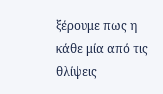ξέρουμε πως η κάθε μία από τις θλίψεις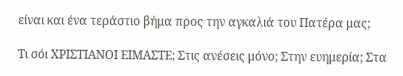είναι και ένα τεράστιο βήμα προς την αγκαλιά του Πατέρα μας;

Τι σόι ΧΡΙΣΤΙΑΝΟΙ ΕΙΜΑΣΤΕ; Στις ανέσεις μόνο; Στην ευημερία; Στα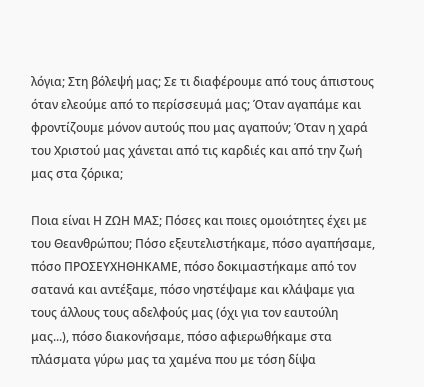λόγια; Στη βόλεψή μας; Σε τι διαφέρουμε από τους άπιστους όταν ελεούμε από το περίσσευμά μας; Όταν αγαπάμε και φροντίζουμε μόνον αυτούς που μας αγαπούν; Όταν η χαρά του Χριστού μας χάνεται από τις καρδιές και από την ζωή μας στα ζόρικα;

Ποια είναι Η ΖΩΗ ΜΑΣ; Πόσες και ποιες ομοιότητες έχει με του Θεανθρώπου; Πόσο εξευτελιστήκαμε, πόσο αγαπήσαμε, πόσο ΠΡΟΣΕΥΧΗΘΗΚΑΜΕ, πόσο δοκιμαστήκαμε από τον σατανά και αντέξαμε, πόσο νηστέψαμε και κλάψαμε για τους άλλους τους αδελφούς μας (όχι για τον εαυτούλη μας...), πόσο διακονήσαμε, πόσο αφιερωθήκαμε στα πλάσματα γύρω μας τα χαμένα που με τόση δίψα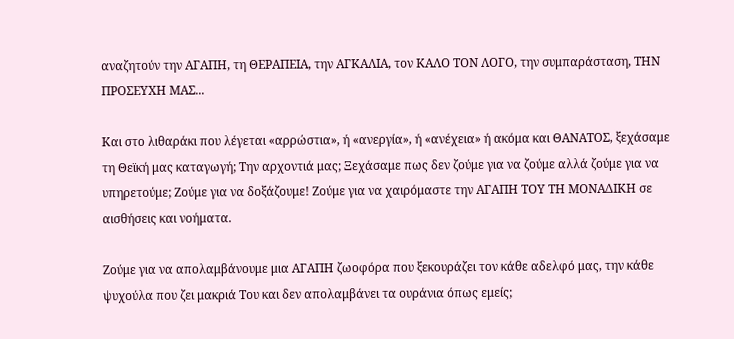αναζητούν την ΑΓΑΠΗ, τη ΘΕΡΑΠΕΙΑ, την ΑΓΚΑΛΙΑ, τον ΚΑΛΟ ΤΟΝ ΛΟΓΟ, την συμπαράσταση, ΤΗΝ ΠΡΟΣΕΥΧΗ ΜΑΣ...

Και στο λιθαράκι που λέγεται «αρρώστια», ή «ανεργία», ή «ανέχεια» ή ακόμα και ΘΑΝΑΤΟΣ, ξεχάσαμε τη Θεϊκή μας καταγωγή; Την αρχοντιά μας; Ξεχάσαμε πως δεν ζούμε για να ζούμε αλλά ζούμε για να υπηρετούμε; Ζούμε για να δοξάζουμε! Ζούμε για να χαιρόμαστε την ΑΓΑΠΗ ΤΟΥ ΤΗ ΜΟΝΑΔΙΚΗ σε αισθήσεις και νοήματα.

Ζούμε για να απολαμβάνουμε μια ΑΓΑΠΗ ζωοφόρα που ξεκουράζει τον κάθε αδελφό μας, την κάθε ψυχούλα που ζει μακριά Του και δεν απολαμβάνει τα ουράνια όπως εμείς;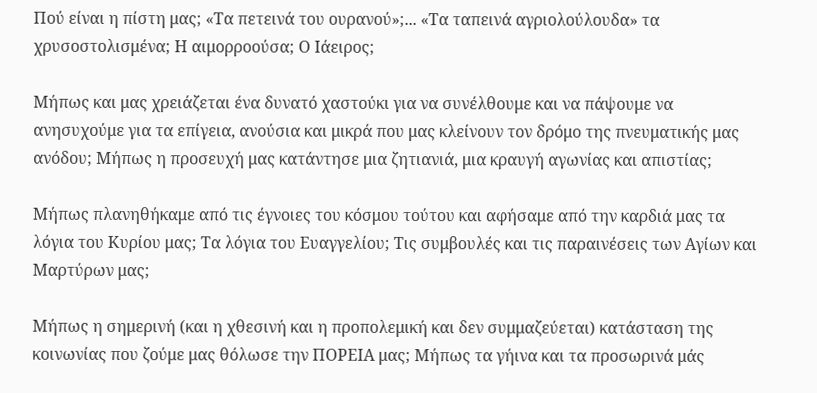Πού είναι η πίστη μας; «Τα πετεινά του ουρανού»;... «Τα ταπεινά αγριολούλουδα» τα χρυσοστολισμένα; Η αιμορροούσα; Ο Ιάειρος;

Μήπως και μας χρειάζεται ένα δυνατό χαστούκι για να συνέλθουμε και να πάψουμε να ανησυχούμε για τα επίγεια, ανούσια και μικρά που μας κλείνουν τον δρόμο της πνευματικής μας ανόδου; Μήπως η προσευχή μας κατάντησε μια ζητιανιά, μια κραυγή αγωνίας και απιστίας;

Μήπως πλανηθήκαμε από τις έγνοιες του κόσμου τούτου και αφήσαμε από την καρδιά μας τα λόγια του Κυρίου μας; Τα λόγια του Ευαγγελίου; Τις συμβουλές και τις παραινέσεις των Αγίων και Μαρτύρων μας;

Μήπως η σημερινή (και η χθεσινή και η προπολεμική και δεν συμμαζεύεται) κατάσταση της κοινωνίας που ζούμε μας θόλωσε την ΠΟΡΕΙΑ μας; Μήπως τα γήινα και τα προσωρινά μάς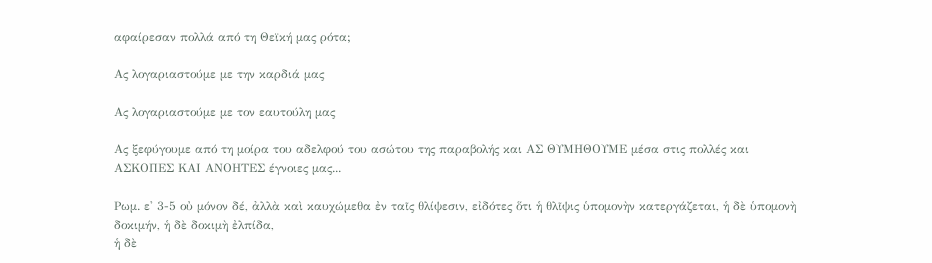αφαίρεσαν πολλά από τη Θεϊκή μας ρότα;

Ας λογαριαστούμε με την καρδιά μας

Ας λογαριαστούμε με τον εαυτούλη μας

Ας ξεφύγουμε από τη μοίρα του αδελφού του ασώτου της παραβολής και ΑΣ ΘΥΜΗΘΟΥΜΕ μέσα στις πολλές και ΑΣΚΟΠΕΣ ΚΑΙ ΑΝΟΗΤΕΣ έγνοιες μας...

Ρωμ. ε' 3-5 οὐ μόνον δέ, ἀλλὰ καὶ καυχώμεθα ἐν ταῖς θλίψεσιν, εἰδότες ὅτι ἡ θλῖψις ὑπομονὴν κατεργάζεται, ἡ δὲ ὑπομονὴ δοκιμήν, ἡ δὲ δοκιμὴ ἐλπίδα,
ἡ δὲ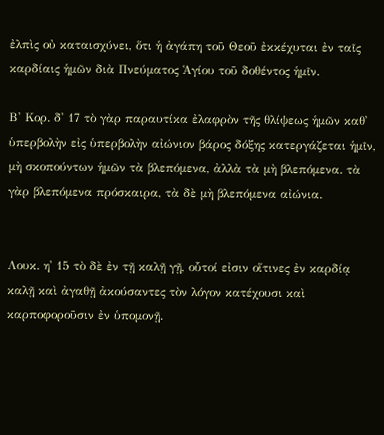ἐλπὶς οὐ καταισχύνει, ὅτι ἡ ἀγάπη τοῦ Θεοῦ ἐκκέχυται ἐν ταῖς καρδίαις ἡμῶν διὰ Πνεύματος Ἁγίου τοῦ δοθέντος ἡμῖν.

Β' Κορ. δ' 17 τὸ γὰρ παραυτίκα ἐλαφρὸν τῆς θλίψεως ἡμῶν καθ᾿ ὑπερβολὴν εἰς ὑπερβολὴν αἰώνιον βάρος δόξης κατεργάζεται ἡμῖν,
μὴ σκοπούντων ἡμῶν τὰ βλεπόμενα, ἀλλὰ τὰ μὴ βλεπόμενα. τὰ γὰρ βλεπόμενα πρόσκαιρα, τὰ δὲ μὴ βλεπόμενα αἰώνια.


Λουκ. η' 15 τὸ δὲ ἐν τῇ καλῇ γῇ, οὗτοί εἰσιν οἵτινες ἐν καρδίᾳ καλῇ καὶ ἀγαθῇ ἀκούσαντες τὸν λόγον κατέχουσι καὶ καρποφοροῦσιν ἐν ὑπομονῇ.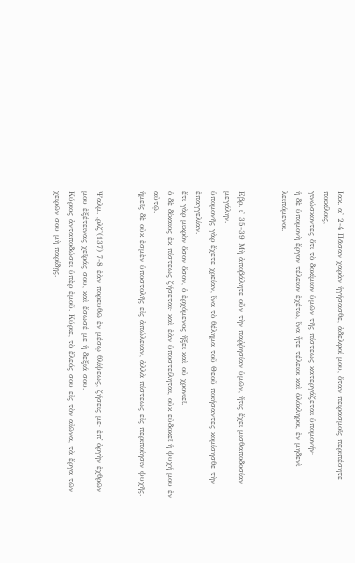Ιακ. α' 2-4 Πᾶσαν χαρὰν ἡγήσασθε, ἀδελφοί μου, ὅταν πειρασμοῖς περιπέσητε ποικίλοις,
γινώσκοντες ὅτι τὸ δοκίμιον ὑμῶν τῆς πίστεως κατεργάζεται ὑπομονήν·
ἡ δὲ ὑπομονὴ ἔργον τέλειον ἐχέτω, ἵνα ἦτε τέλειοι καὶ ὁλόκληροι, ἐν μηδενὶ λειπόμενοι.


Εβρ. ι' 35-39 Μὴ ἀποβάλητε οὖν τὴν παῤῥησίαν ὑμῶν, ἥτις ἔχει μισθαποδοσίαν μεγάλην.
ὑπομονῆς γὰρ ἔχετε χρείαν, ἵνα τὸ θέλημα τοῦ Θεοῦ ποιήσαντες κομίσησθε τὴν ἐπαγγελίαν.
ἔτι γὰρ μικρὸν ὅσον ὅσον, ὁ ἐρχόμενος ἥξει καὶ οὐ χρονιεῖ.
ὁ δὲ δίκαιος ἐκ πίστεως ζήσεται· καὶ ἐὰν ὑποστείληται, οὐκ εὐδοκεῖ ἡ ψυχή μου ἐν αὐτῷ.
ἡμεῖς δὲ οὐκ ἐσμὲν ὑποστολῆς εἰς ἀπώλειαν, ἀλλὰ πίστεως εἰς περιποίησιν ψυχῆς.


Ψαλμ. ,ρλζ'(137) 7-8 ἐὰν πορευθῶ ἐν μέσῳ θλίψεως, ζήσεις με· ἐπ᾿ ὀργὴν ἐχθρῶν μου ἐξέτεινας χεῖράς σου, καὶ ἔσωσέ με ἡ δεξιά σου.
Κύριος ἀνταποδώσει ὑπὲρ ἐμοῦ. Κύριε, τὸ ἔλεός σου εἰς τὸν αἰῶνα, τὰ ἔργα τῶν χειρῶν σου μὴ παρίδῃς.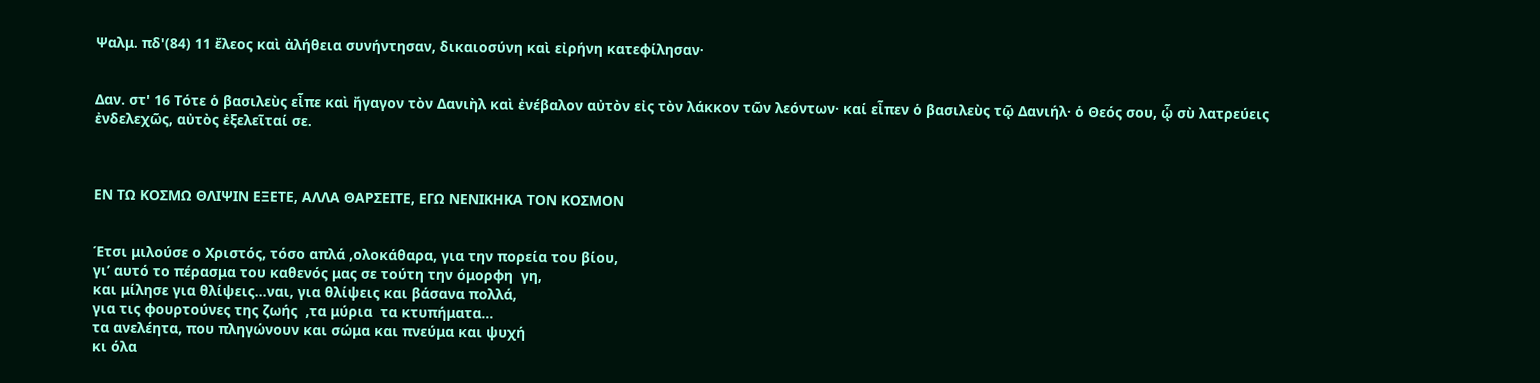Ψαλμ. πδ'(84) 11 ἔλεος καὶ ἀλήθεια συνήντησαν, δικαιοσύνη καὶ εἰρήνη κατεφίλησαν·


Δαν. στ' 16 Τότε ὁ βασιλεὺς εἶπε καὶ ἤγαγον τὸν Δανιὴλ καὶ ἐνέβαλον αὐτὸν εἰς τὸν λάκκον τῶν λεόντων· καί εἶπεν ὁ βασιλεὺς τῷ Δανιήλ· ὁ Θεός σου, ᾧ σὺ λατρεύεις ἐνδελεχῶς, αὐτὸς ἐξελεῖταί σε.



ΕΝ ΤΩ ΚΟΣΜΩ ΘΛΙΨΙΝ ΕΞΕΤΕ, ΑΛΛΑ ΘΑΡΣΕΙΤΕ, ΕΓΩ ΝΕΝΙΚΗΚΑ ΤΟΝ ΚΟΣΜΟΝ


Έτσι μιλούσε ο Χριστός, τόσο απλά ,ολοκάθαρα, για την πορεία του βίου,
γι’ αυτό το πέρασμα του καθενός μας σε τούτη την όμορφη  γη,
και μίλησε για θλίψεις…ναι, για θλίψεις και βάσανα πολλά,
για τις φουρτούνες της ζωής  ,τα μύρια  τα κτυπήματα…
τα ανελέητα, που πληγώνουν και σώμα και πνεύμα και ψυχή
κι όλα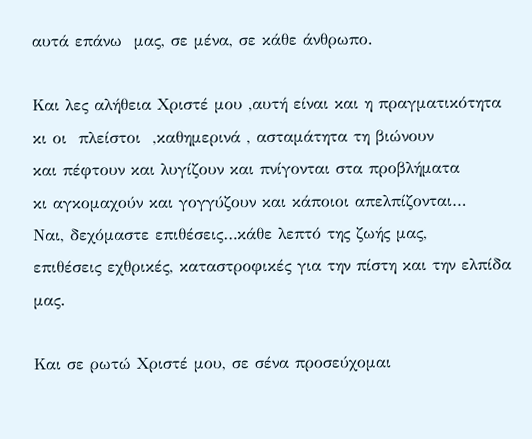αυτά επάνω  μας, σε μένα, σε κάθε άνθρωπο.

Και λες αλήθεια Χριστέ μου ,αυτή είναι και η πραγματικότητα
κι οι  πλείστοι  ,καθημερινά , ασταμάτητα τη βιώνουν
και πέφτουν και λυγίζουν και πνίγονται στα προβλήματα
κι αγκομαχούν και γογγύζουν και κάποιοι απελπίζονται…
Ναι, δεχόμαστε επιθέσεις…κάθε λεπτό της ζωής μας,
επιθέσεις εχθρικές, καταστροφικές για την πίστη και την ελπίδα μας.

Και σε ρωτώ Χριστέ μου, σε σένα προσεύχομαι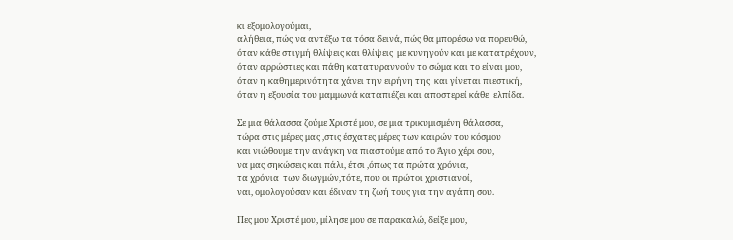κι εξομολογούμαι,
αλήθεια, πώς να αντέξω τα τόσα δεινά, πώς θα μπορέσω να πορευθώ,
όταν κάθε στιγμή θλίψεις και θλίψεις  με κυνηγούν και με κατατρέχουν,
όταν αρρώστιες και πάθη κατατυραννούν το σώμα και το είναι μου,
όταν η καθημερινότητα χάνει την ειρήνη της  και γίνεται πιεστική,
όταν η εξουσία του μαμμωνά καταπιέζει και αποστερεί κάθε  ελπίδα.

Σε μια θάλασσα ζούμε Χριστέ μου, σε μια τρικυμισμένη θάλασσα,
τώρα στις μέρες μας ,στις έσχατες μέρες των καιρών του κόσμου
και νιώθουμε την ανάγκη να πιαστούμε από το Άγιο χέρι σου,
να μας σηκώσεις και πάλι, έτσι ,όπως τα πρώτα χρόνια,
τα χρόνια  των διωγμών,τότε, που οι πρώτοι χριστιανοί,
ναι, ομολογούσαν και έδιναν τη ζωή τους για την αγάπη σου.

Πες μου Χριστέ μου, μίλησε μου σε παρακαλώ, δείξε μου,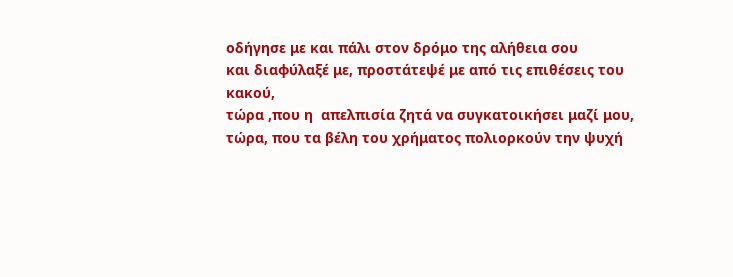οδήγησε με και πάλι στον δρόμο της αλήθεια σου
και διαφύλαξέ με, προστάτεψέ με από τις επιθέσεις του κακού,
τώρα ,που η  απελπισία ζητά να συγκατοικήσει μαζί μου,
τώρα, που τα βέλη του χρήματος πολιορκούν την ψυχή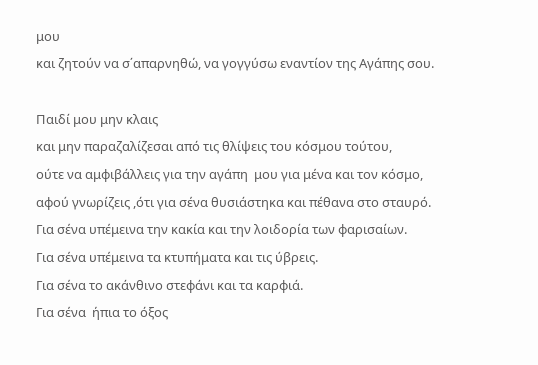μου
και ζητούν να σ΄απαρνηθώ, να γογγύσω εναντίον της Αγάπης σου.

Παιδί μου μην κλαις
και μην παραζαλίζεσαι από τις θλίψεις του κόσμου τούτου,
ούτε να αμφιβάλλεις για την αγάπη  μου για μένα και τον κόσμο,
αφού γνωρίζεις ,ότι για σένα θυσιάστηκα και πέθανα στο σταυρό.
Για σένα υπέμεινα την κακία και την λοιδορία των φαρισαίων.
Για σένα υπέμεινα τα κτυπήματα και τις ύβρεις.
Για σένα το ακάνθινο στεφάνι και τα καρφιά.
Για σένα  ήπια το όξος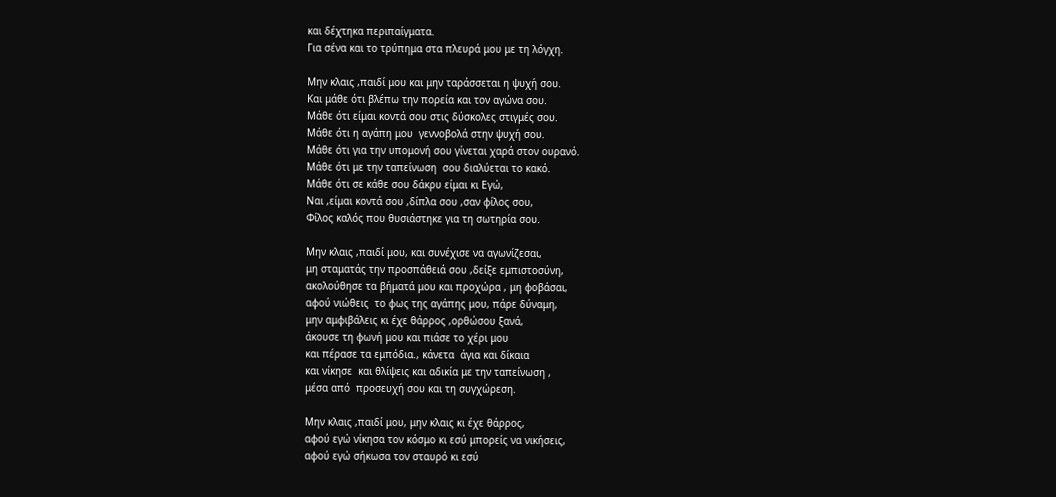και δέχτηκα περιπαίγματα.
Για σένα και το τρύπημα στα πλευρά μου με τη λόγχη.

Μην κλαις ,παιδί μου και μην ταράσσεται η ψυχή σου.
Και μάθε ότι βλέπω την πορεία και τον αγώνα σου.
Μάθε ότι είμαι κοντά σου στις δύσκολες στιγμές σου.
Μάθε ότι η αγάπη μου  γεννοβολά στην ψυχή σου.
Μάθε ότι για την υπομονή σου γίνεται χαρά στον ουρανό.
Μάθε ότι με την ταπείνωση  σου διαλύεται το κακό.
Μάθε ότι σε κάθε σου δάκρυ είμαι κι Εγώ,
Ναι ,είμαι κοντά σου ,δίπλα σου ,σαν φίλος σου,
Φίλος καλός που θυσιάστηκε για τη σωτηρία σου.

Μην κλαις ,παιδί μου, και συνέχισε να αγωνίζεσαι,
μη σταματάς την προσπάθειά σου ,δείξε εμπιστοσύνη,
ακολούθησε τα βήματά μου και προχώρα , μη φοβάσαι,
αφού νιώθεις  το φως της αγάπης μου, πάρε δύναμη,
μην αμφιβάλεις κι έχε θάρρος ,ορθώσου ξανά,
άκουσε τη φωνή μου και πιάσε το χέρι μου
και πέρασε τα εμπόδια., κάνετα  άγια και δίκαια
και νίκησε  και θλίψεις και αδικία με την ταπείνωση ,
μέσα από  προσευχή σου και τη συγχώρεση.

Μην κλαις ,παιδί μου, μην κλαις κι έχε θάρρος,
αφού εγώ νίκησα τον κόσμο κι εσύ μπορείς να νικήσεις,
αφού εγώ σήκωσα τον σταυρό κι εσύ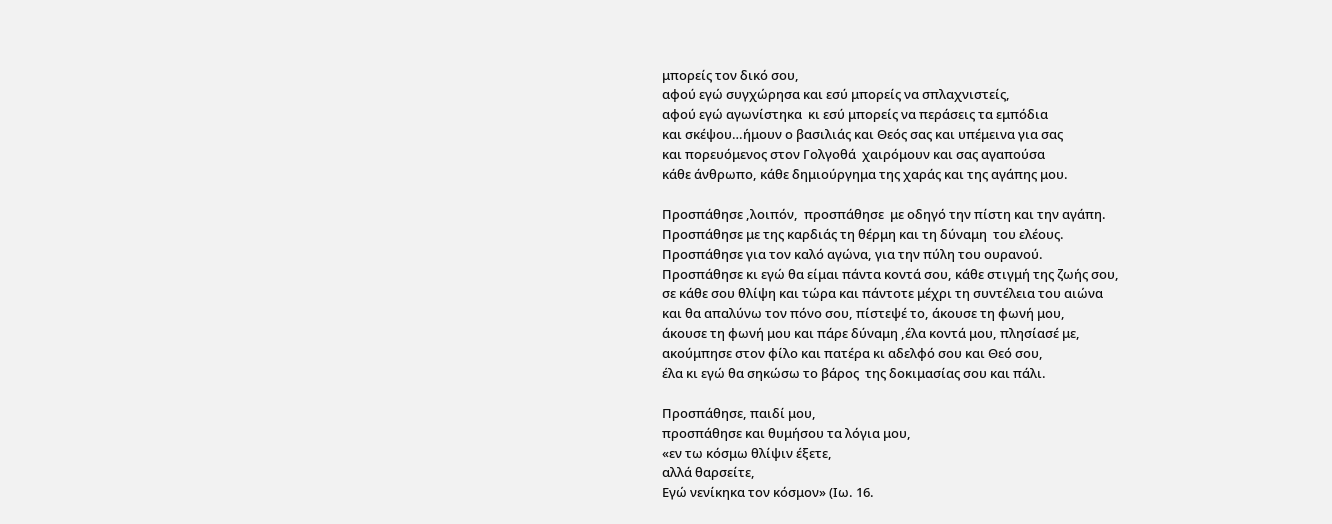μπορείς τον δικό σου,
αφού εγώ συγχώρησα και εσύ μπορείς να σπλαχνιστείς,
αφού εγώ αγωνίστηκα  κι εσύ μπορείς να περάσεις τα εμπόδια
και σκέψου…ήμουν ο βασιλιάς και Θεός σας και υπέμεινα για σας
και πορευόμενος στον Γολγοθά  χαιρόμουν και σας αγαπούσα
κάθε άνθρωπο, κάθε δημιούργημα της χαράς και της αγάπης μου.

Προσπάθησε ,λοιπόν,  προσπάθησε  με οδηγό την πίστη και την αγάπη.
Προσπάθησε με της καρδιάς τη θέρμη και τη δύναμη  του ελέους.
Προσπάθησε για τον καλό αγώνα, για την πύλη του ουρανού.
Προσπάθησε κι εγώ θα είμαι πάντα κοντά σου, κάθε στιγμή της ζωής σου,
σε κάθε σου θλίψη και τώρα και πάντοτε μέχρι τη συντέλεια του αιώνα
και θα απαλύνω τον πόνο σου, πίστεψέ το, άκουσε τη φωνή μου,
άκουσε τη φωνή μου και πάρε δύναμη ,έλα κοντά μου, πλησίασέ με,
ακούμπησε στον φίλο και πατέρα κι αδελφό σου και Θεό σου,
έλα κι εγώ θα σηκώσω το βάρος  της δοκιμασίας σου και πάλι.

Προσπάθησε, παιδί μου,
προσπάθησε και θυμήσου τα λόγια μου,
«εν τω κόσμω θλίψιν έξετε,
αλλά θαρσείτε,
Eγώ νενίκηκα τον κόσμον» (Ιω. 16.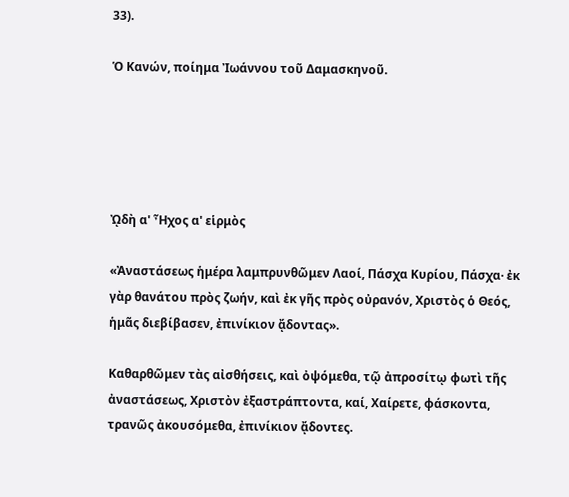33).

Ὁ Κανών, ποίημα Ἰωάννου τοῦ Δαμασκηνοῦ.





ᾨδὴ α' Ἦχος α' εἱρμὸς

«Ἀναστάσεως ἡμέρα λαμπρυνθῶμεν Λαοί, Πάσχα Κυρίου, Πάσχα· ἐκ γὰρ θανάτου πρὸς ζωήν, καὶ ἐκ γῆς πρὸς οὐρανόν, Χριστὸς ὁ Θεός, ἡμᾶς διεβίβασεν, ἐπινίκιον ᾄδοντας».

Καθαρθῶμεν τὰς αἰσθήσεις, καὶ ὀψόμεθα, τῷ ἀπροσίτῳ φωτὶ τῆς ἀναστάσεως, Χριστὸν ἐξαστράπτοντα, καί, Χαίρετε, φάσκοντα, τρανῶς ἀκουσόμεθα, ἐπινίκιον ᾄδοντες.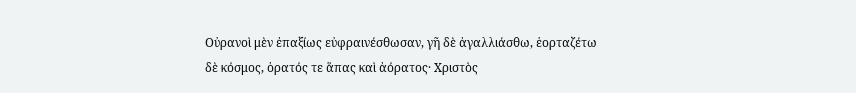Οὐρανοὶ μὲν ἐπαξίως εὐφραινέσθωσαν, γῆ δὲ ἀγαλλιάσθω, ἑορταζέτω δὲ κόσμος, ὁρατός τε ἅπας καὶ ἀόρατος· Χριστὸς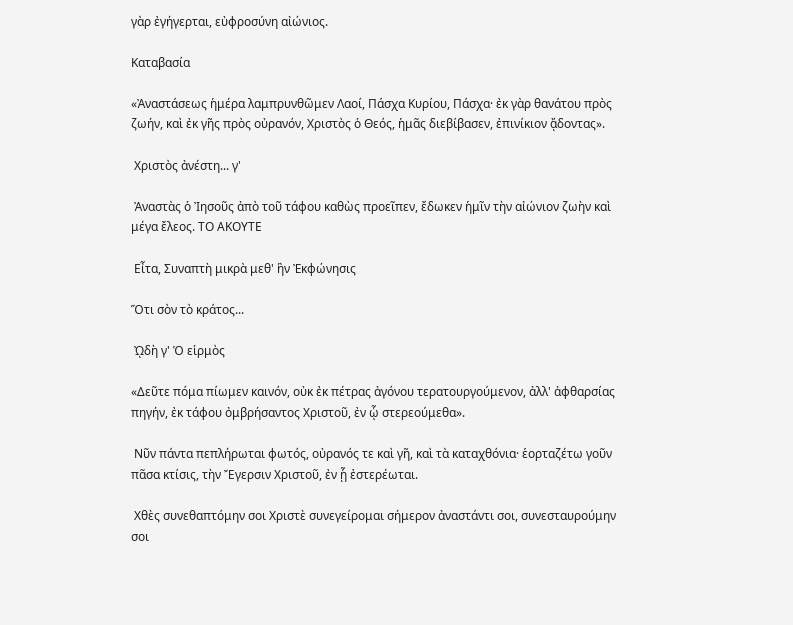γὰρ ἐγήγερται, εὐφροσύνη αἰώνιος.

Καταβασία

«Ἀναστάσεως ἡμέρα λαμπρυνθῶμεν Λαοί, Πάσχα Κυρίου, Πάσχα· ἐκ γὰρ θανάτου πρὸς ζωήν, καὶ ἐκ γῆς πρὸς οὐρανόν, Χριστὸς ὁ Θεός, ἡμᾶς διεβίβασεν, ἐπινίκιον ᾄδοντας».

 Χριστὸς ἀνέστη... γ'

 Ἀναστὰς ὁ Ἰησοῦς ἀπὸ τοῦ τάφου καθὼς προεῖπεν, ἔδωκεν ἡμῖν τὴν αἰώνιον ζωὴν καὶ μέγα ἔλεος. ΤΟ ΑΚΟΥΤΕ

 Εἶτα, Συναπτὴ μικρὰ μεθ' ἣν Ἐκφώνησις

Ὅτι σὸν τὸ κράτος...

 ᾨδὴ γ' Ὁ εἱρμὸς

«Δεῦτε πόμα πίωμεν καινόν, οὐκ ἐκ πέτρας ἀγόνου τερατουργούμενον, ἀλλ' ἀφθαρσίας πηγήν, ἐκ τάφου ὀμβρήσαντος Χριστοῦ, ἐν ᾧ στερεούμεθα».

 Νῦν πάντα πεπλήρωται φωτός, οὐρανός τε καὶ γῆ, καὶ τὰ καταχθόνια· ἑορταζέτω γοῦν πᾶσα κτίσις, τὴν Ἔγερσιν Χριστοῦ, ἐν ᾗ ἐστερέωται.

 Χθὲς συνεθαπτόμην σοι Χριστὲ συνεγείρομαι σήμερον ἀναστάντι σοι, συνεσταυρούμην σοι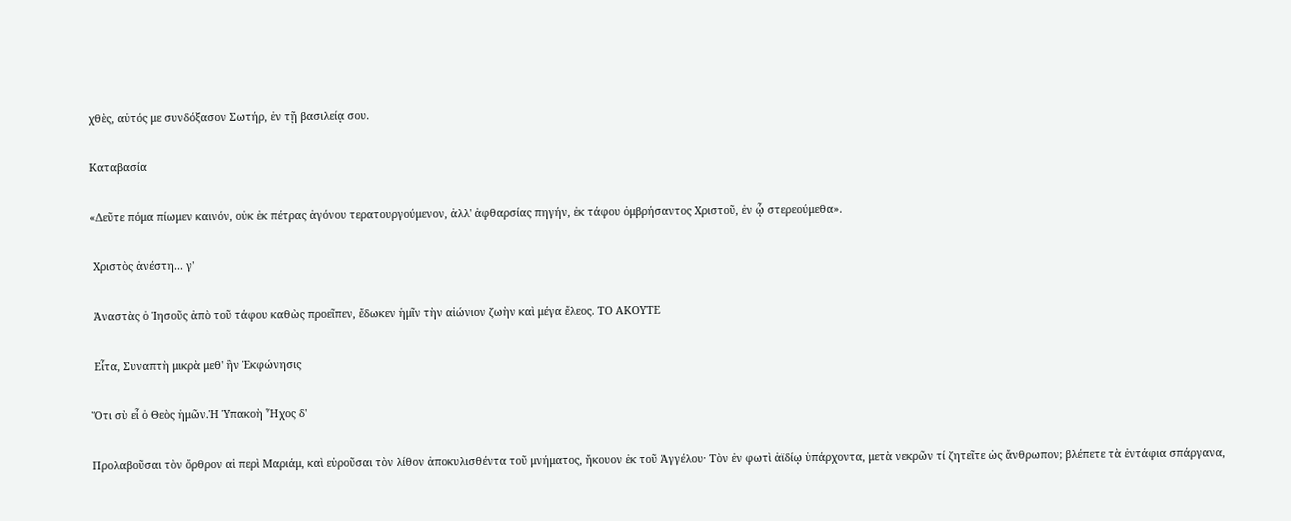χθὲς, αὐτός με συνδόξασον Σωτήρ, ἐν τῇ βασιλείᾳ σου.

Καταβασία

«Δεῦτε πόμα πίωμεν καινόν, οὐκ ἐκ πέτρας ἀγόνου τερατουργούμενον, ἀλλ' ἀφθαρσίας πηγήν, ἐκ τάφου ὀμβρήσαντος Χριστοῦ, ἐν ᾧ στερεούμεθα».

 Χριστὸς ἀνέστη... γ'

 Ἀναστὰς ὁ Ἰησοῦς ἀπὸ τοῦ τάφου καθὼς προεῖπεν, ἔδωκεν ἡμῖν τὴν αἰώνιον ζωὴν καὶ μέγα ἔλεος. ΤΟ ΑΚΟΥΤΕ

 Εἶτα, Συναπτὴ μικρὰ μεθ' ἣν Ἐκφώνησις

Ὅτι σὺ εἶ ὁ Θεὸς ἡμῶν.Ἡ Ὑπακοὴ Ἦχος δ'

Προλαβοῦσαι τὸν ὄρθρον αἱ περὶ Μαριάμ, καὶ εὑροῦσαι τὸν λίθον ἀποκυλισθέντα τοῦ μνήματος, ἤκουον ἐκ τοῦ Ἀγγέλου· Τὸν ἐν φωτὶ ἀϊδίῳ ὑπάρχοντα, μετὰ νεκρῶν τί ζητεῖτε ὡς ἄνθρωπον; βλέπετε τὰ ἐντάφια σπάργανα,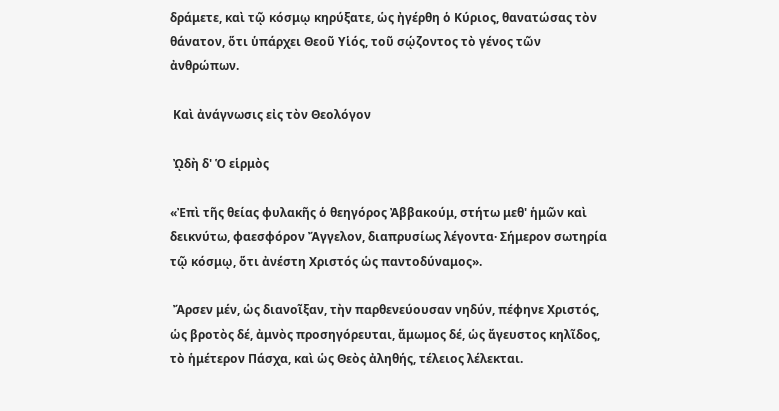δράμετε, καὶ τῷ κόσμῳ κηρύξατε, ὡς ἠγέρθη ὁ Κύριος, θανατώσας τὸν θάνατον, ὅτι ὑπάρχει Θεοῦ Υἱός, τοῦ σῴζοντος τὸ γένος τῶν ἀνθρώπων.

 Καὶ ἀνάγνωσις εἰς τὸν Θεολόγον

 ᾨδὴ δ' Ὁ εἱρμὸς

«Ἐπὶ τῆς θείας φυλακῆς ὁ θεηγόρος Ἀββακούμ, στήτω μεθ' ἡμῶν καὶ δεικνύτω, φαεσφόρον Ἄγγελον, διαπρυσίως λέγοντα· Σήμερον σωτηρία τῷ κόσμῳ, ὅτι ἀνέστη Χριστός ὡς παντοδύναμος».

 Ἄρσεν μέν, ὡς διανοῖξαν, τὴν παρθενεύουσαν νηδύν, πέφηνε Χριστός, ὡς βροτὸς δέ, ἀμνὸς προσηγόρευται, ἄμωμος δέ, ὡς ἄγευστος κηλῖδος, τὸ ἡμέτερον Πάσχα, καὶ ὡς Θεὸς ἀληθής, τέλειος λέλεκται.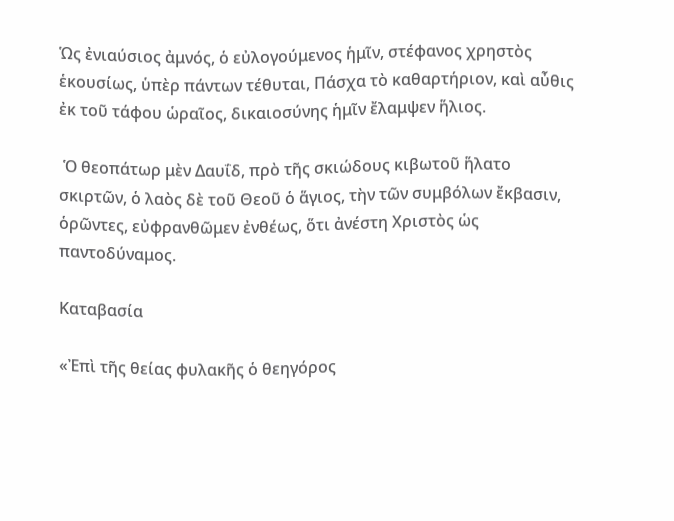Ὡς ἐνιαύσιος ἀμνός, ὁ εὐλογούμενος ἡμῖν, στέφανος χρηστὸς ἑκουσίως, ὑπὲρ πάντων τέθυται, Πάσχα τὸ καθαρτήριον, καὶ αὖθις ἐκ τοῦ τάφου ὡραῖος, δικαιοσύνης ἡμῖν ἔλαμψεν ἥλιος.

 Ὁ θεοπάτωρ μὲν Δαυΐδ, πρὸ τῆς σκιώδους κιβωτοῦ ἥλατο σκιρτῶν, ὁ λαὸς δὲ τοῦ Θεοῦ ὁ ἅγιος, τὴν τῶν συμβόλων ἔκβασιν, ὁρῶντες, εὐφρανθῶμεν ἐνθέως, ὅτι ἀνέστη Χριστὸς ὡς παντοδύναμος.

Καταβασία

«Ἐπὶ τῆς θείας φυλακῆς ὁ θεηγόρος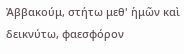Ἀββακούμ, στήτω μεθ' ἡμῶν καὶ δεικνύτω, φαεσφόρον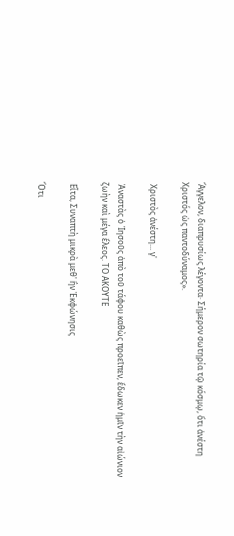Ἄγγελον, διαπρυσίως λέγοντα· Σήμερον σωτηρία τῷ κόσμῳ, ὅτι ἀνέστη Χριστός ὡς παντοδύναμος».

 Χριστὸς ἀνέστη... γ'

 Ἀναστὰς ὁ Ἰησοῦς ἀπὸ τοῦ τάφου καθὼς προεῖπεν, ἔδωκεν ἡμῖν τὴν αἰώνιον ζωὴν καὶ μέγα ἔλεος. ΤΟ ΑΚΟΥΤΕ

 Εἶτα, Συναπτὴ μικρὰ μεθ' ἣν Ἐκφώνησις

Ὅτι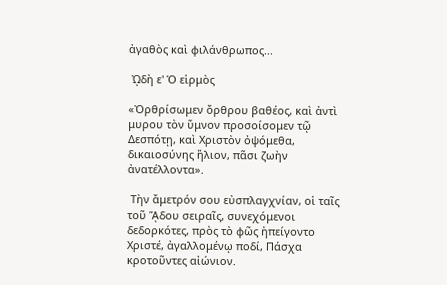ἀγαθὸς καὶ φιλάνθρωπος...

 ᾨδὴ ε' Ὁ εἱρμὸς

«Ὀρθρίσωμεν ὄρθρου βαθέος, καὶ ἀντὶ μυρου τὸν ὕμνον προσοίσομεν τῷ Δεσπότῃ, καὶ Χριστὸν ὀψόμεθα, δικαιοσύνης ἥλιον, πᾶσι ζωὴν ἀνατέλλοντα».

 Τὴν ἄμετρόν σου εὐσπλαγχνίαν, οἱ ταῖς τοῦ ᾍδου σειραῖς, συνεχόμενοι δεδορκότες, πρὸς τὸ φῶς ἠπείγοντο Χριστέ, ἀγαλλομένῳ ποδί, Πάσχα κροτοῦντες αἰώνιον.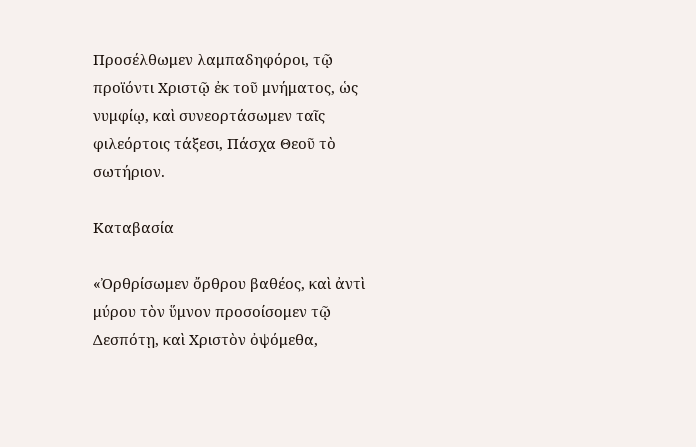Προσέλθωμεν λαμπαδηφόροι, τῷ προϊόντι Χριστῷ ἐκ τοῦ μνήματος, ὡς νυμφίῳ, καὶ συνεορτάσωμεν ταῖς φιλεόρτοις τάξεσι, Πάσχα Θεοῦ τὸ σωτήριον.

Καταβασία

«Ὀρθρίσωμεν ὄρθρου βαθέος, καὶ ἀντὶ μύρου τὸν ὕμνον προσοίσομεν τῷ Δεσπότῃ, καὶ Χριστὸν ὀψόμεθα,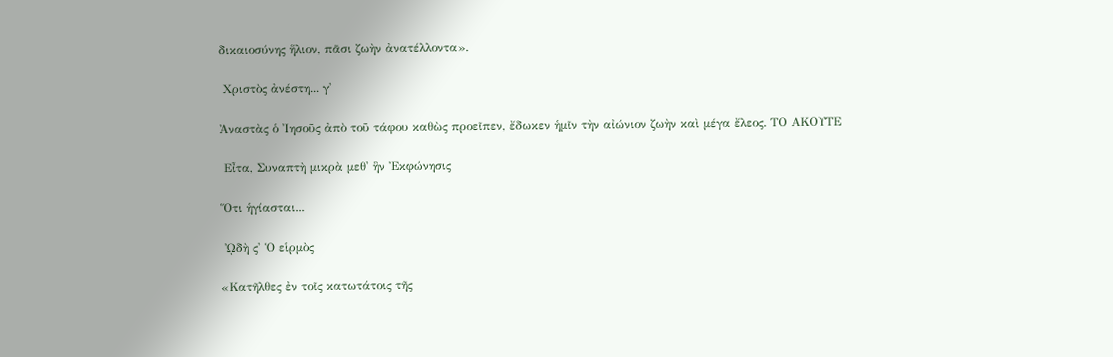δικαιοσύνης ἥλιον, πᾶσι ζωὴν ἀνατέλλοντα».

 Χριστὸς ἀνέστη... γ'

Ἀναστὰς ὁ Ἰησοῦς ἀπὸ τοῦ τάφου καθὼς προεῖπεν, ἔδωκεν ἡμῖν τὴν αἰώνιον ζωὴν καὶ μέγα ἔλεος. ΤΟ ΑΚΟΥΤΕ

 Εἶτα, Συναπτὴ μικρὰ μεθ' ἣν Ἐκφώνησις

Ὅτι ἡγίασται...

 ᾨδὴ ς' Ὁ εἱρμὸς

«Κατῆλθες ἐν τοῖς κατωτάτοις τῆς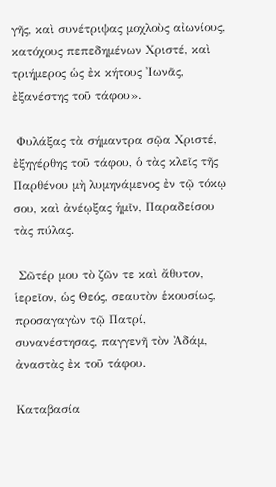γῆς, καὶ συνέτριψας μοχλοὺς αἰωνίους, κατόχους πεπεδημένων Χριστέ, καὶ τριήμερος ὡς ἐκ κήτους Ἰωνᾶς, ἐξανέστης τοῦ τάφου».

 Φυλάξας τὰ σήμαντρα σῷα Χριστέ, ἐξηγέρθης τοῦ τάφου, ὁ τὰς κλεῖς τῆς Παρθένου μὴ λυμηνάμενος ἐν τῷ τόκῳ σου, καὶ ἀνέῳξας ἡμῖν, Παραδείσου τὰς πύλας.

 Σῶτέρ μου τὸ ζῶν τε καὶ ἄθυτον, ἱερεῖον, ὡς Θεός, σεαυτὸν ἑκουσίως, προσαγαγὼν τῷ Πατρί, συνανέστησας, παγγενῆ τὸν Ἀδάμ, ἀναστὰς ἐκ τοῦ τάφου.

Καταβασία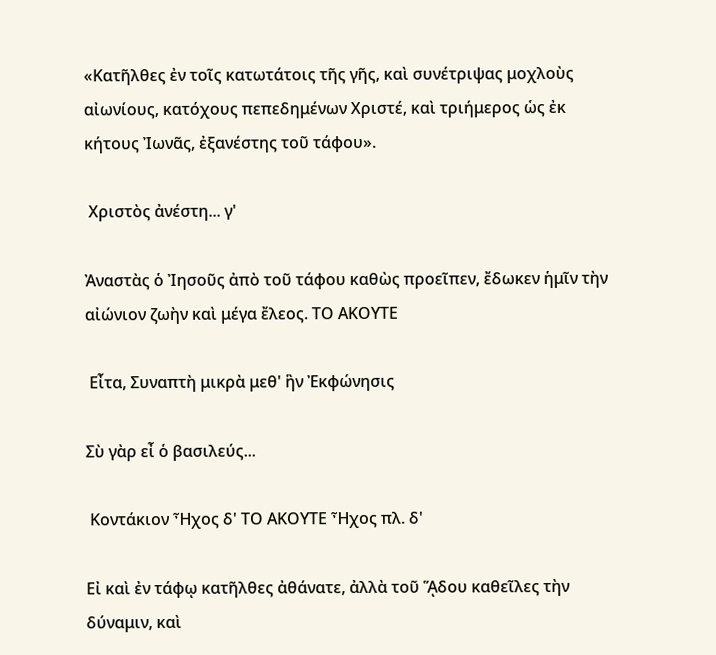«Κατῆλθες ἐν τοῖς κατωτάτοις τῆς γῆς, καὶ συνέτριψας μοχλοὺς αἰωνίους, κατόχους πεπεδημένων Χριστέ, καὶ τριήμερος ὡς ἐκ κήτους Ἰωνᾶς, ἐξανέστης τοῦ τάφου».

 Χριστὸς ἀνέστη... γ'

Ἀναστὰς ὁ Ἰησοῦς ἀπὸ τοῦ τάφου καθὼς προεῖπεν, ἔδωκεν ἡμῖν τὴν αἰώνιον ζωὴν καὶ μέγα ἔλεος. ΤΟ ΑΚΟΥΤΕ

 Εἶτα, Συναπτὴ μικρὰ μεθ' ἣν Ἐκφώνησις

Σὺ γὰρ εἶ ὁ βασιλεύς...

 Κοντάκιον Ἦχος δ' ΤΟ ΑΚΟΥΤΕ Ἦχος πλ. δ'

Εἰ καὶ ἐν τάφῳ κατῆλθες ἀθάνατε, ἀλλὰ τοῦ ᾍδου καθεῖλες τὴν δύναμιν, καὶ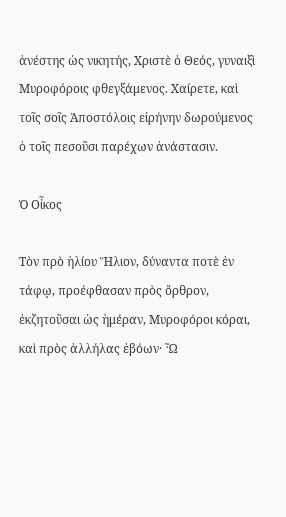ἀνέστης ὡς νικητής, Χριστὲ ὁ Θεός, γυναιξὶ Μυροφόροις φθεγξάμενος. Χαίρετε, καὶ τοῖς σοῖς Ἀποστόλοις εἰρήνην δωρούμενος ὁ τοῖς πεσοῦσι παρέχων ἀνάστασιν.

Ὁ Οἶκος

Τὸν πρὸ ἡλίου Ἥλιον, δύναντα ποτὲ ἐν τάφῳ, προέφθασαν πρὸς ὄρθρον, ἐκζητοῦσαι ὡς ἡμέραν, Μυροφόροι κόραι, καὶ πρὸς ἀλλήλας ἐβόων· Ὦ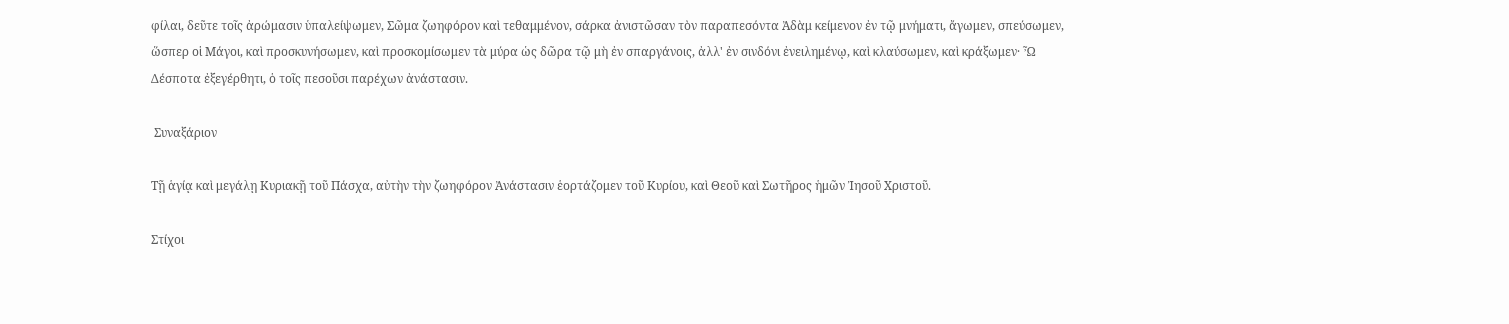φίλαι, δεῦτε τοῖς ἀρώμασιν ὑπαλείψωμεν, Σῶμα ζωηφόρον καὶ τεθαμμένον, σάρκα ἀνιστῶσαν τὸν παραπεσόντα Ἀδὰμ κείμενον ἐν τῷ μνήματι, ἄγωμεν, σπεύσωμεν, ὥσπερ οἱ Μάγοι, καὶ προσκυνήσωμεν, καὶ προσκομίσωμεν τὰ μύρα ὡς δῶρα τῷ μὴ ἐν σπαργάνοις, ἀλλ' ἐν σινδόνι ἐνειλημένῳ, καὶ κλαύσωμεν, καὶ κράξωμεν· Ὦ Δέσποτα ἐξεγέρθητι, ὁ τοῖς πεσοῦσι παρέχων ἀνάστασιν.

 Συναξάριον

Τῇ ἁγίᾳ καὶ μεγάλῃ Κυριακῇ τοῦ Πάσχα, αὐτὴν τὴν ζωηφόρον Ἀνάστασιν ἑορτάζομεν τοῦ Κυρίου, καὶ Θεοῦ καὶ Σωτῆρος ἡμῶν Ἰησοῦ Χριστοῦ.

Στίχοι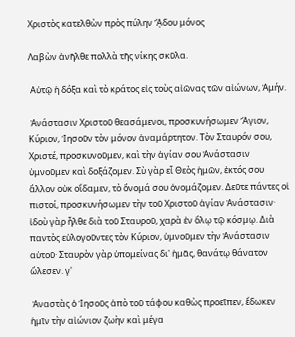Χριστὸς κατελθὼν πρὸς πύλην ᾍδου μόνος

Λαβὼν ἀνῆλθε πολλὰ τῆς νίκης σκῦλα.

 Αὐτῷ ἡ δόξα καὶ τὸ κράτος εἰς τοὺς αἰῶνας τῶν αἰώνων, Ἀμήν.

 Ἀνάστασιν Χριστοῦ θεασάμενοι, προσκυνήσωμεν Ἅγιον, Κύριον, Ἰησοῦν τὸν μόνον ἀναμάρτητον. Τὸν Σταυρόν σου, Χριστέ, προσκυνοῦμεν, καὶ τὴν ἁγίαν σου Ἀνάστασιν ὑμνοῦμεν καὶ δοξάζομεν. Σὺ γὰρ εἶ Θεὸς ἡμῶν, ἐκτός σου ἄλλον οὐκ οἴδαμεν, τὸ ὄνομά σου ὀνομάζομεν. Δεῦτε πάντες οἱ πιστοί, προσκυνήσωμεν τὴν τοῦ Χριστοῦ ἁγίαν Ἀνάστασιν· ἰδοὺ γὰρ ἦλθε διὰ τοῦ Σταυροῦ, χαρὰ ἐν ὅλῳ τῷ κόσμῳ. Διὰ παντὸς εὐλογοῦντες τὸν Κύριον, ὑμνοῦμεν τὴν Ἀνάστασιν αὐτοῦ· Σταυρὸν γὰρ ὑπομείνας δι' ἡμᾶς, θανάτῳ θάνατον ὤλεσεν. γ'

 Ἀναστὰς ὁ Ἰησοῦς ἀπὸ τοῦ τάφου καθὼς προεῖπεν, ἔδωκεν ἡμῖν τὴν αἰώνιον ζωὴν καὶ μέγα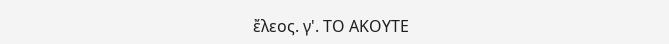ἔλεος. γ'. ΤΟ ΑΚΟΥΤΕ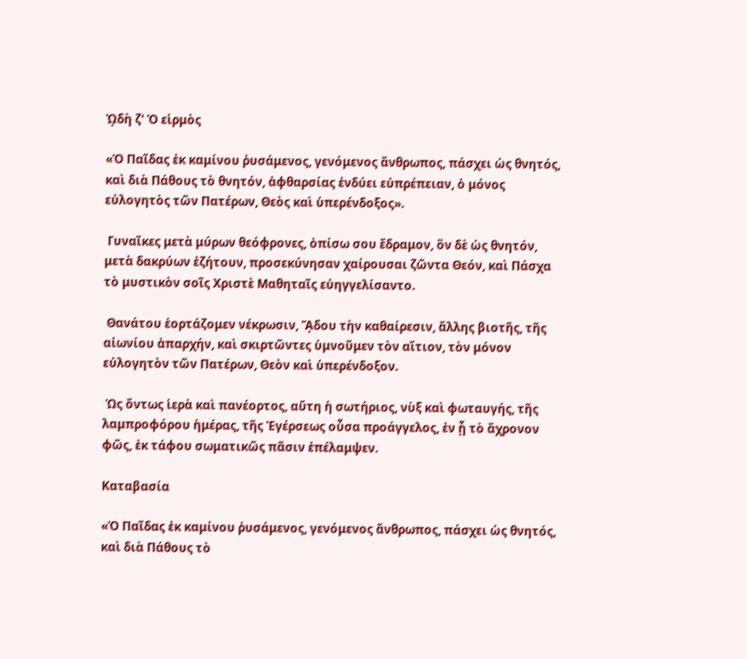ᾨδὴ ζ' Ὁ εἱρμὸς

«Ὁ Παῖδας ἐκ καμίνου ῥυσάμενος, γενόμενος ἄνθρωπος, πάσχει ὡς θνητός, καὶ διὰ Πάθους τὸ θνητόν, ἀφθαρσίας ἐνδύει εὐπρέπειαν, ὁ μόνος εὐλογητὸς τῶν Πατέρων, Θεὸς καὶ ὑπερένδοξος».

 Γυναῖκες μετὰ μύρων θεόφρονες, ὀπίσω σου ἔδραμον, ὃν δὲ ὡς θνητόν, μετὰ δακρύων ἐζήτουν, προσεκύνησαν χαίρουσαι ζῶντα Θεόν, καὶ Πάσχα τὸ μυστικὸν σοῖς Χριστὲ Μαθηταῖς εὐηγγελίσαντο.

 Θανάτου ἑορτάζομεν νέκρωσιν, ᾍδου τὴν καθαίρεσιν, ἄλλης βιοτῆς, τῆς αἰωνίου ἀπαρχήν, καὶ σκιρτῶντες ὑμνοῦμεν τὸν αἴτιον, τὸν μόνον εὐλογητὸν τῶν Πατέρων, Θεὸν καὶ ὑπερένδοξον.

 Ὡς ὄντως ἱερὰ καὶ πανέορτος, αὕτη ἡ σωτήριος, νὺξ καὶ φωταυγής, τῆς λαμπροφόρου ἡμέρας, τῆς Ἐγέρσεως οὖσα προάγγελος, ἐν ᾗ τὸ ἄχρονον φῶς, ἐκ τάφου σωματικῶς πᾶσιν ἐπέλαμψεν.

Καταβασία

«Ὁ Παῖδας ἐκ καμίνου ῥυσάμενος, γενόμενος ἄνθρωπος, πάσχει ὡς θνητός, καὶ διὰ Πάθους τὸ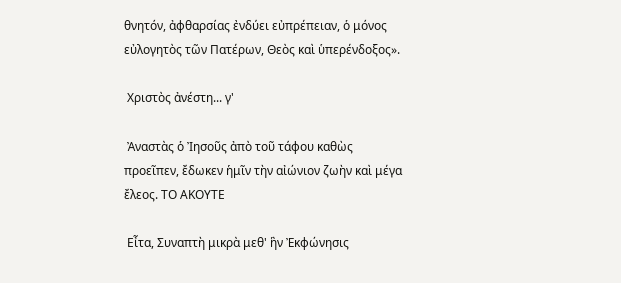θνητόν, ἀφθαρσίας ἐνδύει εὐπρέπειαν, ὁ μόνος εὐλογητὸς τῶν Πατέρων, Θεὸς καὶ ὑπερένδοξος».

 Χριστὸς ἀνέστη... γ'

 Ἀναστὰς ὁ Ἰησοῦς ἀπὸ τοῦ τάφου καθὼς προεῖπεν, ἔδωκεν ἡμῖν τὴν αἰώνιον ζωὴν καὶ μέγα ἔλεος. ΤΟ ΑΚΟΥΤΕ

 Εἶτα, Συναπτὴ μικρὰ μεθ' ἣν Ἐκφώνησις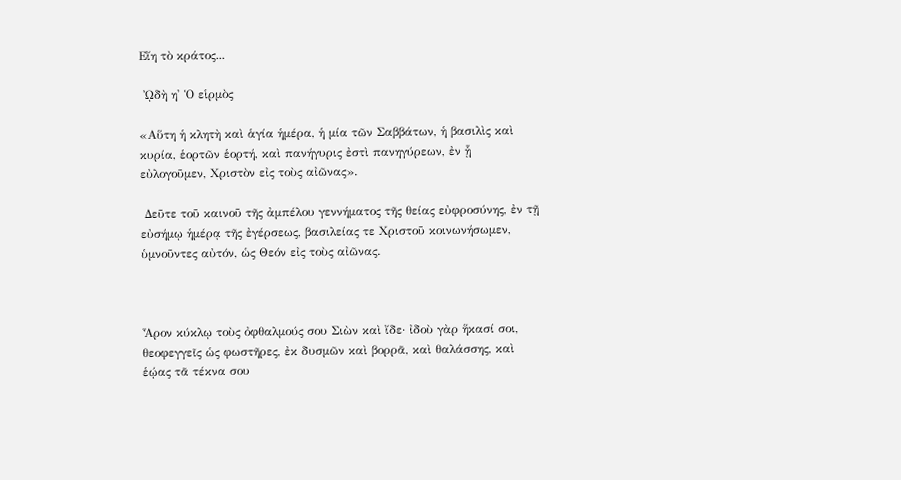Εἴη τὸ κράτος...

 ᾨδὴ η' Ὁ εἱρμὸς

«Αὕτη ἡ κλητὴ καὶ ἁγία ἡμέρα, ἡ μία τῶν Σαββάτων, ἡ βασιλὶς καὶ κυρία, ἑορτῶν ἑορτή, καὶ πανήγυρις ἐστὶ πανηγύρεων, ἐν ᾗ εὐλογοῦμεν, Χριστὸν εἰς τοὺς αἰῶνας».

 Δεῦτε τοῦ καινοῦ τῆς ἀμπέλου γεννήματος τῆς θείας εὐφροσύνης, ἐν τῇ εὐσήμῳ ἡμέρᾳ τῆς ἐγέρσεως, βασιλείας τε Χριστοῦ κοινωνήσωμεν, ὑμνοῦντες αὐτόν, ὡς Θεόν εἰς τοὺς αἰῶνας.



Ἆρον κύκλῳ τοὺς ὀφθαλμούς σου Σιὼν καὶ ἴδε· ἰδοὺ γὰρ ἥκασί σοι, θεοφεγγεῖς ὡς φωστῆρες, ἐκ δυσμῶν καὶ βορρᾶ, καὶ θαλάσσης, καὶ ἑῴας τᾶ τέκνα σου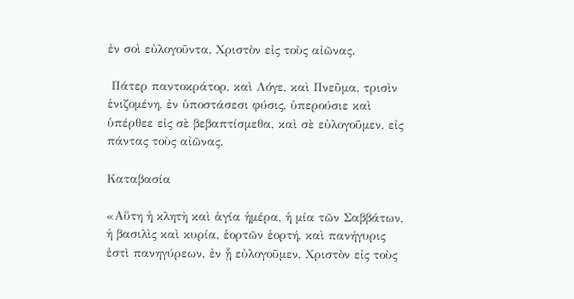ἐν σοὶ εὐλογοῦντα, Χριστὸν εἰς τοὺς αἰῶνας.

 Πάτερ παντοκράτορ, καὶ Λόγε, καὶ Πνεῦμα, τρισὶν ἑνιζομένη, ἐν ὑποστάσεσι φύσις, ὑπερούσιε καὶ ὑπέρθεε εἰς σὲ βεβαπτίσμεθα, καὶ σὲ εὐλογοῦμεν, εἰς πάντας τοὺς αἰῶνας.

Καταβασία

«Αὕτη ἡ κλητὴ καὶ ἁγία ἡμέρα, ἡ μία τῶν Σαββάτων, ἡ βασιλὶς καὶ κυρία, ἑορτῶν ἑορτή, καὶ πανήγυρις ἐστὶ πανηγύρεων, ἐν ᾗ εὐλογοῦμεν, Χριστὸν εἰς τοὺς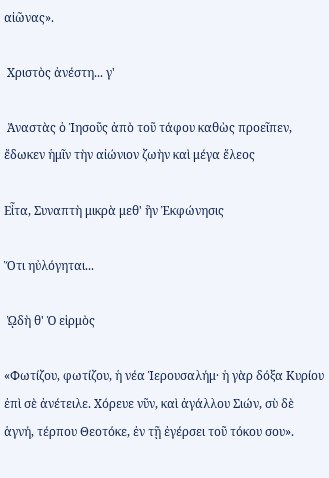αἰῶνας».

 Χριστὸς ἀνέστη... γ'

 Ἀναστὰς ὁ Ἰησοῦς ἀπὸ τοῦ τάφου καθὼς προεῖπεν, ἔδωκεν ἡμῖν τὴν αἰώνιον ζωὴν καὶ μέγα ἔλεος

Εἶτα, Συναπτὴ μικρὰ μεθ' ἣν Ἐκφώνησις

Ὅτι ηὐλόγηται...

 ᾨδὴ θ' Ὁ εἱρμὸς

«Φωτίζου, φωτίζου, ἡ νέα Ἱερουσαλήμ· ἡ γὰρ δόξα Κυρίου ἐπὶ σὲ ἀνέτειλε. Χόρευε νῦν, καὶ ἀγάλλου Σιών, σὺ δὲ ἁγνή, τέρπου Θεοτόκε, ἐν τῇ ἐγέρσει τοῦ τόκου σου».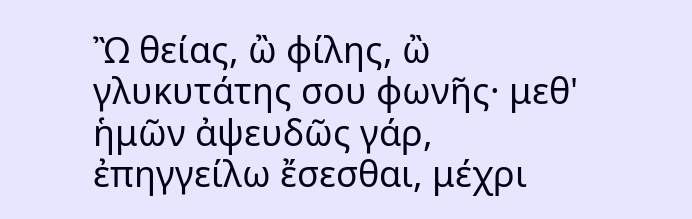Ὢ θείας, ὢ φίλης, ὢ γλυκυτάτης σου φωνῆς· μεθ' ἡμῶν ἀψευδῶς γάρ, ἐπηγγείλω ἔσεσθαι, μέχρι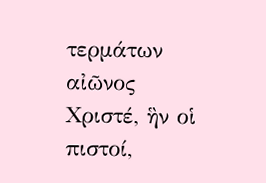τερμάτων αἰῶνος Χριστέ, ἣν οἱ πιστοί,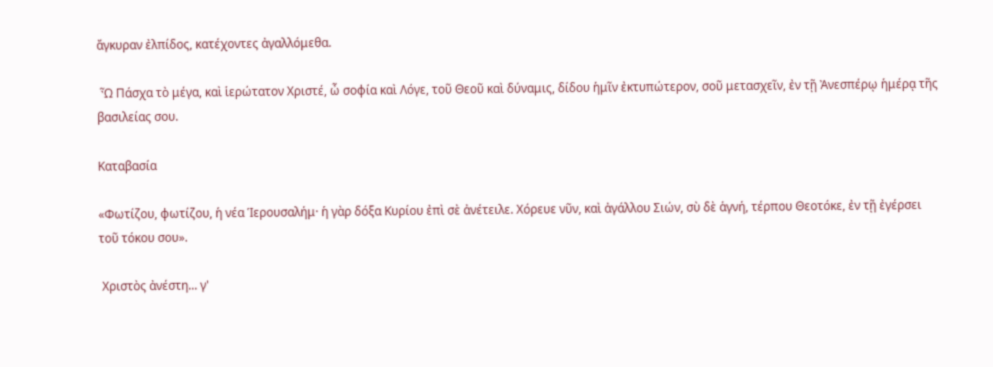ἄγκυραν ἐλπίδος, κατέχοντες ἀγαλλόμεθα.

 Ὦ Πάσχα τὸ μέγα, καὶ ἱερώτατον Χριστέ, ὦ σοφία καὶ Λόγε, τοῦ Θεοῦ καὶ δύναμις, δίδου ἡμῖν ἐκτυπώτερον, σοῦ μετασχεῖν, ἐν τῇ Ἀνεσπέρῳ ἡμέρᾳ τῆς βασιλείας σου.

Καταβασία

«Φωτίζου, φωτίζου, ἡ νέα Ἱερουσαλήμ· ἡ γὰρ δόξα Κυρίου ἐπὶ σὲ ἀνέτειλε. Χόρευε νῦν, καὶ ἀγάλλου Σιών, σὺ δὲ ἁγνή, τέρπου Θεοτόκε, ἐν τῇ ἐγέρσει τοῦ τόκου σου».

 Χριστὸς ἀνέστη... γ'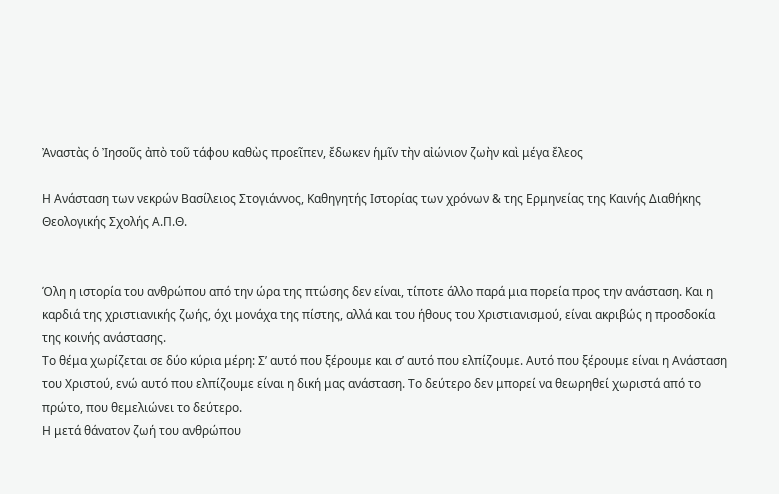Ἀναστὰς ὁ Ἰησοῦς ἀπὸ τοῦ τάφου καθὼς προεῖπεν, ἔδωκεν ἡμῖν τὴν αἰώνιον ζωὴν καὶ μέγα ἔλεος

Η Ανάσταση των νεκρών Βασίλειος Στογιάννος, Καθηγητής Ιστορίας των χρόνων & της Ερμηνείας της Καινής Διαθήκης Θεολογικής Σχολής Α.Π.Θ.


Όλη η ιστορία του ανθρώπου από την ώρα της πτώσης δεν είναι, τίποτε άλλο παρά μια πορεία προς την ανάσταση. Και η καρδιά της χριστιανικής ζωής, όχι μονάχα της πίστης, αλλά και του ήθους του Χριστιανισμού, είναι ακριβώς η προσδοκία της κοινής ανάστασης.
Το θέμα χωρίζεται σε δύο κύρια μέρη: Σ’ αυτό που ξέρουμε και σ’ αυτό που ελπίζουμε. Αυτό που ξέρουμε είναι η Ανάσταση του Χριστού, ενώ αυτό που ελπίζουμε είναι η δική μας ανάσταση. Το δεύτερο δεν μπορεί να θεωρηθεί χωριστά από το πρώτο, που θεμελιώνει το δεύτερο.
Η μετά θάνατον ζωή του ανθρώπου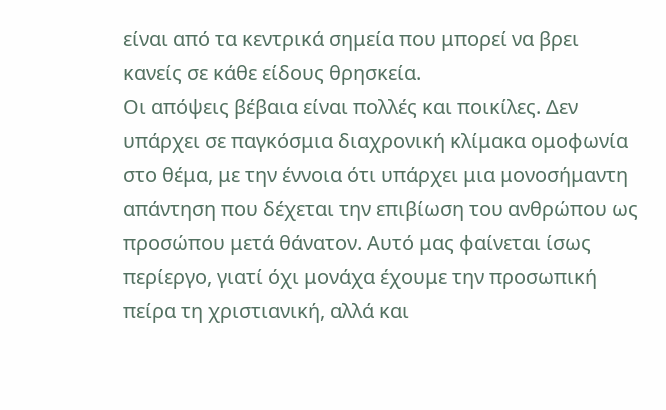είναι από τα κεντρικά σημεία που μπορεί να βρει κανείς σε κάθε είδους θρησκεία.
Οι απόψεις βέβαια είναι πολλές και ποικίλες. Δεν υπάρχει σε παγκόσμια διαχρονική κλίμακα ομοφωνία στο θέμα, με την έννοια ότι υπάρχει μια μονοσήμαντη απάντηση που δέχεται την επιβίωση του ανθρώπου ως προσώπου μετά θάνατον. Αυτό μας φαίνεται ίσως περίεργο, γιατί όχι μονάχα έχουμε την προσωπική πείρα τη χριστιανική, αλλά και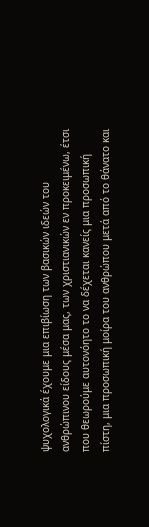ψυχολογικά έχουμε μια επιβίωση των βασικών ιδεών του ανθρώπινου είδους μέσα μας, των χριστιανικών εν προκειμένω, έτσι που θεωρούμε αυτονόητο το να δέχεται κανείς μια προσωπική πίστη, μια προσωπική μοίρα του ανθρώπου μετά από το θάνατο και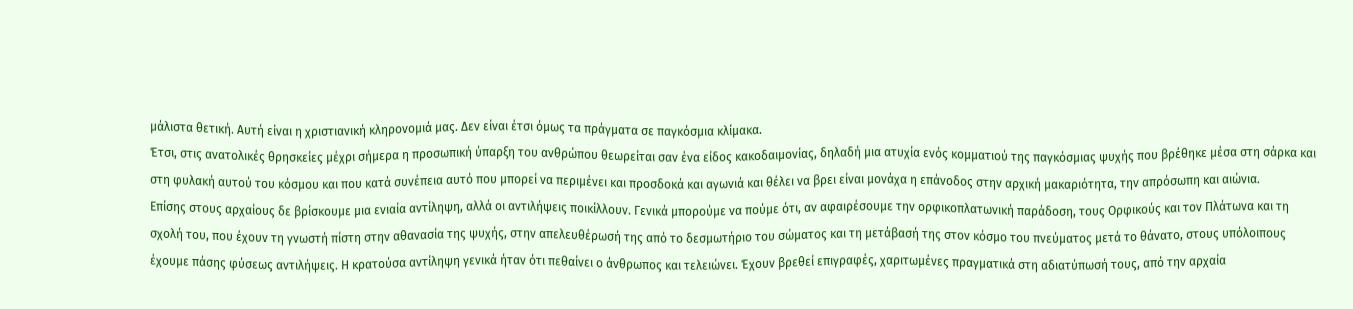μάλιστα θετική. Αυτή είναι η χριστιανική κληρονομιά μας. Δεν είναι έτσι όμως τα πράγματα σε παγκόσμια κλίμακα.
Έτσι, στις ανατολικές θρησκείες μέχρι σήμερα η προσωπική ύπαρξη του ανθρώπου θεωρείται σαν ένα είδος κακοδαιμονίας, δηλαδή μια ατυχία ενός κομματιού της παγκόσμιας ψυχής που βρέθηκε μέσα στη σάρκα και στη φυλακή αυτού του κόσμου και που κατά συνέπεια αυτό που μπορεί να περιμένει και προσδοκά και αγωνιά και θέλει να βρει είναι μονάχα η επάνοδος στην αρχική μακαριότητα, την απρόσωπη και αιώνια.
Επίσης στους αρχαίους δε βρίσκουμε μια ενιαία αντίληψη, αλλά οι αντιλήψεις ποικίλλουν. Γενικά μπορούμε να πούμε ότι, αν αφαιρέσουμε την ορφικοπλατωνική παράδοση, τους Ορφικούς και τον Πλάτωνα και τη σχολή του, που έχουν τη γνωστή πίστη στην αθανασία της ψυχής, στην απελευθέρωσή της από το δεσμωτήριο του σώματος και τη μετάβασή της στον κόσμο του πνεύματος μετά το θάνατο, στους υπόλοιπους έχουμε πάσης φύσεως αντιλήψεις. Η κρατούσα αντίληψη γενικά ήταν ότι πεθαίνει ο άνθρωπος και τελειώνει. Έχουν βρεθεί επιγραφές, χαριτωμένες πραγματικά στη αδιατύπωσή τους, από την αρχαία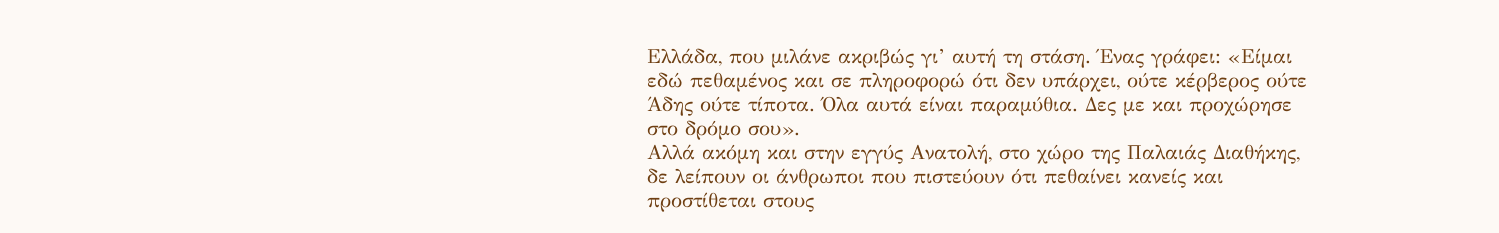Ελλάδα, που μιλάνε ακριβώς γι’ αυτή τη στάση. Ένας γράφει: «Είμαι εδώ πεθαμένος και σε πληροφορώ ότι δεν υπάρχει, ούτε κέρβερος ούτε Άδης ούτε τίποτα. Όλα αυτά είναι παραμύθια. Δες με και προχώρησε στο δρόμο σου».
Αλλά ακόμη και στην εγγύς Ανατολή, στο χώρο της Παλαιάς Διαθήκης, δε λείπουν οι άνθρωποι που πιστεύουν ότι πεθαίνει κανείς και προστίθεται στους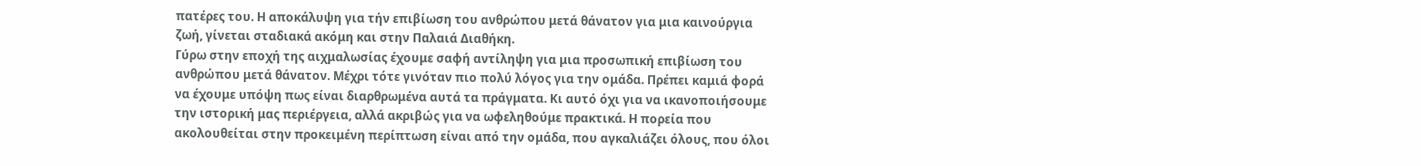πατέρες του. Η αποκάλυψη για τήν επιβίωση του ανθρώπου μετά θάνατον για μια καινούργια ζωή, γίνεται σταδιακά ακόμη και στην Παλαιά Διαθήκη.
Γύρω στην εποχή της αιχμαλωσίας έχουμε σαφή αντίληψη για μια προσωπική επιβίωση του ανθρώπου μετά θάνατον. Μέχρι τότε γινόταν πιο πολύ λόγος για την ομάδα. Πρέπει καμιά φορά να έχουμε υπόψη πως είναι διαρθρωμένα αυτά τα πράγματα. Κι αυτό όχι για να ικανοποιήσουμε την ιστορική μας περιέργεια, αλλά ακριβώς για να ωφεληθούμε πρακτικά. Η πορεία που ακολουθείται στην προκειμένη περίπτωση είναι από την ομάδα, που αγκαλιάζει όλους, που όλοι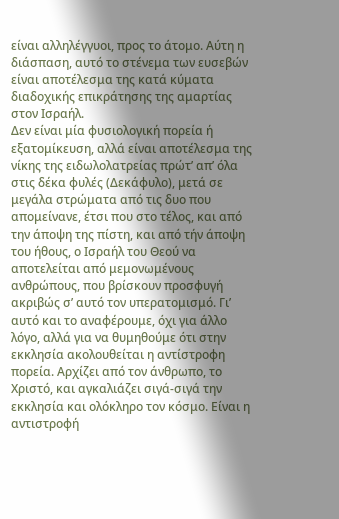είναι αλληλέγγυοι, προς το άτομο. Αύτη η διάσπαση, αυτό το στένεμα των ευσεβών είναι αποτέλεσμα της κατά κύματα διαδοχικής επικράτησης της αμαρτίας στον Ισραήλ.
Δεν είναι μία φυσιολογική πορεία ή εξατομίκευση, αλλά είναι αποτέλεσμα της νίκης της ειδωλολατρείας πρώτ’ απ’ όλα στις δέκα φυλές (Δεκάφυλο), μετά σε μεγάλα στρώματα από τις δυο που απομείνανε, έτσι που στο τέλος, και από την άποψη της πίστη, και από τήν άποψη του ήθους, ο Ισραήλ του Θεού να αποτελείται από μεμονωμένους ανθρώπους, που βρίσκουν προσφυγή ακριβώς σ’ αυτό τον υπερατομισμό. Γι’ αυτό και το αναφέρουμε, όχι για άλλο λόγο, αλλά για να θυμηθούμε ότι στην εκκλησία ακολουθείται η αντίστροφη πορεία. Αρχίζει από τον άνθρωπο, το Χριστό, και αγκαλιάζει σιγά-σιγά την εκκλησία και ολόκληρο τον κόσμο. Είναι η αντιστροφή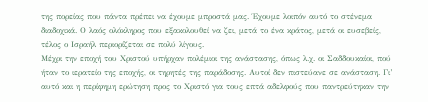της πορείας που πάντα πρέπει να έχουμε μπροστά μας. Έχουμε λοιπόν αυτό το στένεμα διαδοχικά. Ο λαός ολόκληρος που εξακολουθεί να ζει, μετά το ένα κράτος, μετά οι ευσεβείς, τέλος ο Ισραήλ περιορίζεται σε πολύ λίγους.
Μέχρι την εποχή του Χριστού υπήρχαν πολέμιοι της ανάστασης, όπως λ.χ. οι Σαδδουκαίοι, πού ήταν το ιερατείο της εποχής, οι τηρητές της παράδοσης. Αυτοί δεν πιστεύανε σε ανάσταση. Γι’ αυτό και η περίφημη ερώτηση προς το Χριστό για τους επτά αδελφούς που παντρεύτηκαν την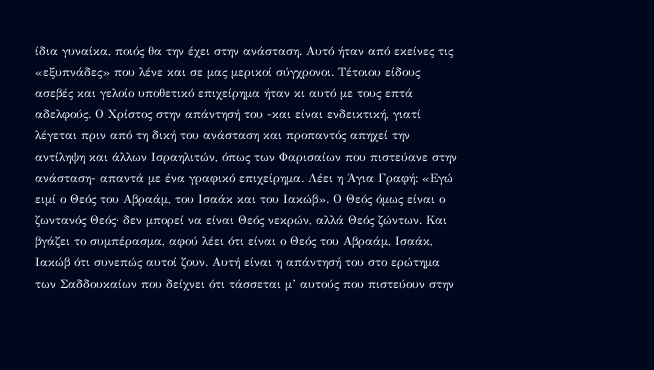ίδια γυναίκα, ποιός θα την έχει στην ανάσταση. Αυτό ήταν από εκείνες τις «εξυπνάδες» που λένε και σε μας μερικοί σύγχρονοι. Τέτοιου είδους ασεβές και γελοίο υποθετικό επιχείρημα ήταν κι αυτό με τους επτά αδελφούς. Ο Χρίστος στην απάντησή του -και είναι ενδεικτική, γιατί λέγεται πριν από τη δική του ανάσταση και προπαντός απηχεί την αντίληψη και άλλων Ισραηλιτών, όπως των Φαρισαίων που πιστεύανε στην ανάσταση- απαντά με ένα γραφικό επιχείρημα. Λέει η Άγια Γραφή: «Εγώ ειμί ο Θεός του Αβραάμ, του Ισαάκ και του Ιακώβ». Ο Θεός όμως είναι ο ζωντανός Θεός· δεν μπορεί να είναι Θεός νεκρών, αλλά Θεός ζώντων. Και βγάζει το συμπέρασμα, αφού λέει ότι είναι ο Θεός του Αβραάμ, Ισαάκ, Ιακώβ ότι συνεπώς αυτοί ζουν. Αυτή είναι η απάντησή του στο ερώτημα των Σαδδουκαίων που δείχνει ότι τάσσεται μ’ αυτούς που πιστεύουν στην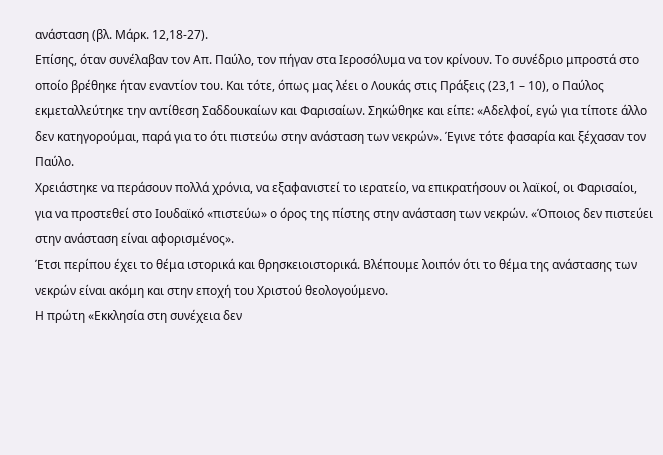ανάσταση (βλ. Μάρκ. 12,18-27).
Επίσης, όταν συνέλαβαν τον Απ. Παύλο, τον πήγαν στα Ιεροσόλυμα να τον κρίνουν. Το συνέδριο μπροστά στο οποίο βρέθηκε ήταν εναντίον του. Και τότε, όπως μας λέει ο Λουκάς στις Πράξεις (23,1 – 10), ο Παύλος εκμεταλλεύτηκε την αντίθεση Σαδδουκαίων και Φαρισαίων. Σηκώθηκε και είπε: «Αδελφοί, εγώ για τίποτε άλλο δεν κατηγορούμαι, παρά για το ότι πιστεύω στην ανάσταση των νεκρών». Έγινε τότε φασαρία και ξέχασαν τον Παύλο.
Χρειάστηκε να περάσουν πολλά χρόνια, να εξαφανιστεί το ιερατείο, να επικρατήσουν οι λαϊκοί, οι Φαρισαίοι, για να προστεθεί στο Ιουδαϊκό «πιστεύω» ο όρος της πίστης στην ανάσταση των νεκρών. «Όποιος δεν πιστεύει στην ανάσταση είναι αφορισμένος».
Έτσι περίπου έχει το θέμα ιστορικά και θρησκειοιστορικά. Βλέπουμε λοιπόν ότι το θέμα της ανάστασης των νεκρών είναι ακόμη και στην εποχή του Χριστού θεολογούμενο.
Η πρώτη «Εκκλησία στη συνέχεια δεν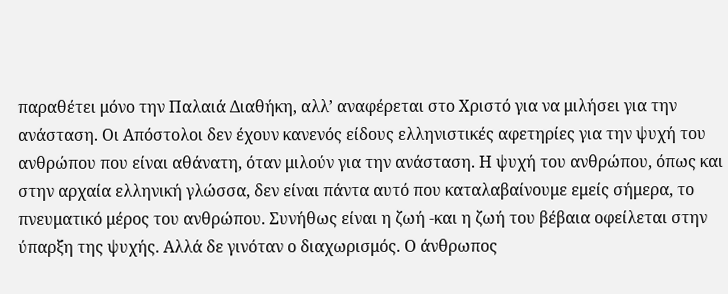παραθέτει μόνο την Παλαιά Διαθήκη, αλλ’ αναφέρεται στο Χριστό για να μιλήσει για την ανάσταση. Οι Απόστολοι δεν έχουν κανενός είδους ελληνιστικές αφετηρίες για την ψυχή του ανθρώπου που είναι αθάνατη, όταν μιλούν για την ανάσταση. Η ψυχή του ανθρώπου, όπως και στην αρχαία ελληνική γλώσσα, δεν είναι πάντα αυτό που καταλαβαίνουμε εμείς σήμερα, το πνευματικό μέρος του ανθρώπου. Συνήθως είναι η ζωή -και η ζωή του βέβαια οφείλεται στην ύπαρξη της ψυχής. Αλλά δε γινόταν ο διαχωρισμός. Ο άνθρωπος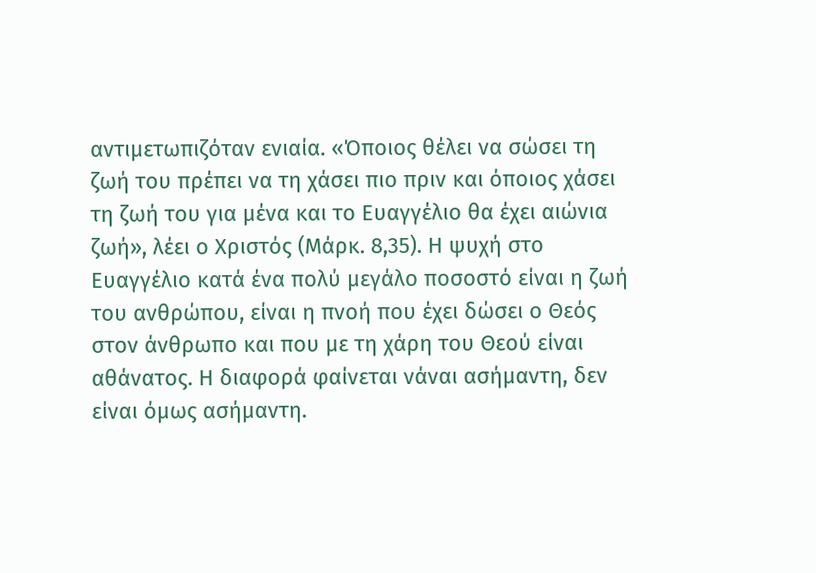αντιμετωπιζόταν ενιαία. «Όποιος θέλει να σώσει τη ζωή του πρέπει να τη χάσει πιο πριν και όποιος χάσει τη ζωή του για μένα και το Ευαγγέλιο θα έχει αιώνια ζωή», λέει ο Χριστός (Μάρκ. 8,35). Η ψυχή στο Ευαγγέλιο κατά ένα πολύ μεγάλο ποσοστό είναι η ζωή του ανθρώπου, είναι η πνοή που έχει δώσει ο Θεός στον άνθρωπο και που με τη χάρη του Θεού είναι αθάνατος. Η διαφορά φαίνεται νάναι ασήμαντη, δεν είναι όμως ασήμαντη.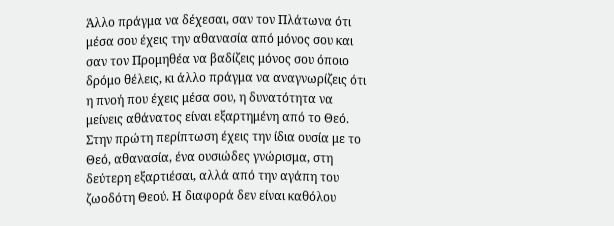Άλλο πράγμα να δέχεσαι, σαν τον Πλάτωνα ότι μέσα σου έχεις την αθανασία από μόνος σου και σαν τον Προμηθέα να βαδίζεις μόνος σου όποιο δρόμο θέλεις, κι άλλο πράγμα να αναγνωρίζεις ότι η πνοή που έχεις μέσα σου, η δυνατότητα να μείνεις αθάνατος είναι εξαρτημένη από το Θεό. Στην πρώτη περίπτωση έχεις την ίδια ουσία με το Θεό, αθανασία, ένα ουσιώδες γνώρισμα, στη δεύτερη εξαρτιέσαι, αλλά από την αγάπη του ζωοδότη Θεού. Η διαφορά δεν είναι καθόλου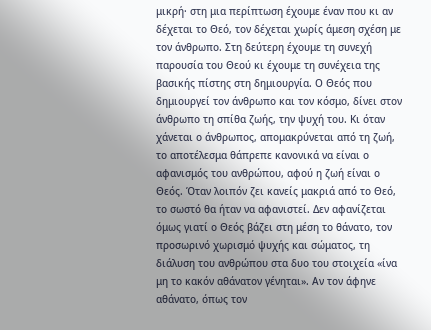μικρή· στη μια περίπτωση έχουμε έναν που κι αν δέχεται το Θεό, τον δέχεται χωρίς άμεση σχέση με τον άνθρωπο. Στη δεύτερη έχουμε τη συνεχή παρουσία του Θεού κι έχουμε τη συνέχεια της βασικής πίστης στη δημιουργία. Ο Θεός που δημιουργεί τον άνθρωπο και τον κόσμο, δίνει στον άνθρωπο τη σπίθα ζωής, την ψυχή του. Κι όταν χάνεται ο άνθρωπος, απομακρύνεται από τη ζωή, το αποτέλεσμα θάπρεπε κανονικά να είναι ο αφανισμός του ανθρώπου, αφού η ζωή είναι ο Θεός. Όταν λοιπόν ζει κανείς μακριά από το Θεό, το σωστό θα ήταν να αφανιστεί. Δεν αφανίζεται όμως γιατί ο Θεός βάζει στη μέση το θάνατο, τον προσωρινό χωρισμό ψυχής και σώματος, τη διάλυση του ανθρώπου στα δυο του στοιχεία «ίνα μη το κακόν αθάνατον γένηται». Αν τον άφηνε αθάνατο, όπως τον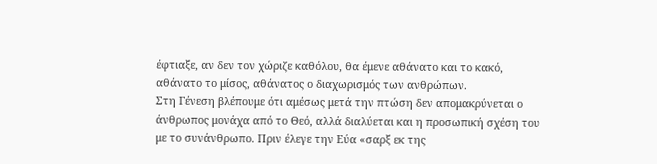έφτιαξε, αν δεν τον χώριζε καθόλου, θα έμενε αθάνατο και το κακό, αθάνατο το μίσος, αθάνατος ο διαχωρισμός των ανθρώπων.
Στη Γένεση βλέπουμε ότι αμέσως μετά την πτώση δεν απομακρύνεται ο άνθρωπος μονάχα από το Θεό, αλλά διαλύεται και η προσωπική σχέση του με το συνάνθρωπο. Πριν έλεγε την Εύα «σαρξ εκ της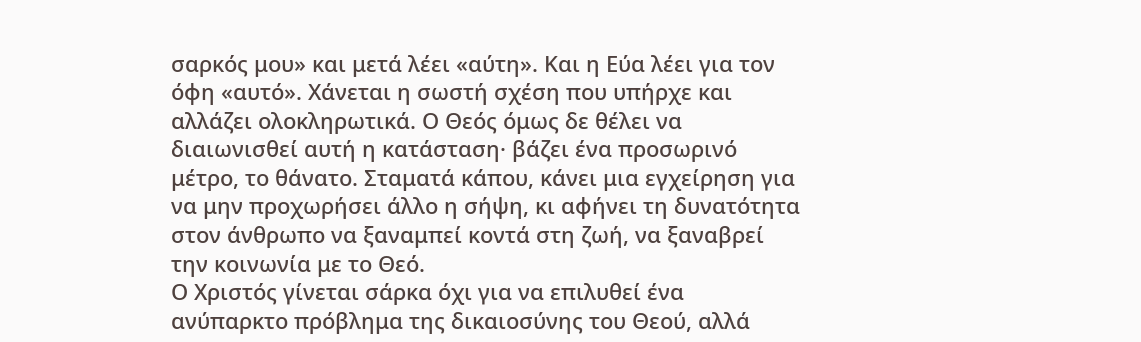σαρκός μου» και μετά λέει «αύτη». Και η Εύα λέει για τον όφη «αυτό». Χάνεται η σωστή σχέση που υπήρχε και αλλάζει ολοκληρωτικά. Ο Θεός όμως δε θέλει να διαιωνισθεί αυτή η κατάσταση· βάζει ένα προσωρινό μέτρο, το θάνατο. Σταματά κάπου, κάνει μια εγχείρηση για να μην προχωρήσει άλλο η σήψη, κι αφήνει τη δυνατότητα στον άνθρωπο να ξαναμπεί κοντά στη ζωή, να ξαναβρεί την κοινωνία με το Θεό.
Ο Χριστός γίνεται σάρκα όχι για να επιλυθεί ένα ανύπαρκτο πρόβλημα της δικαιοσύνης του Θεού, αλλά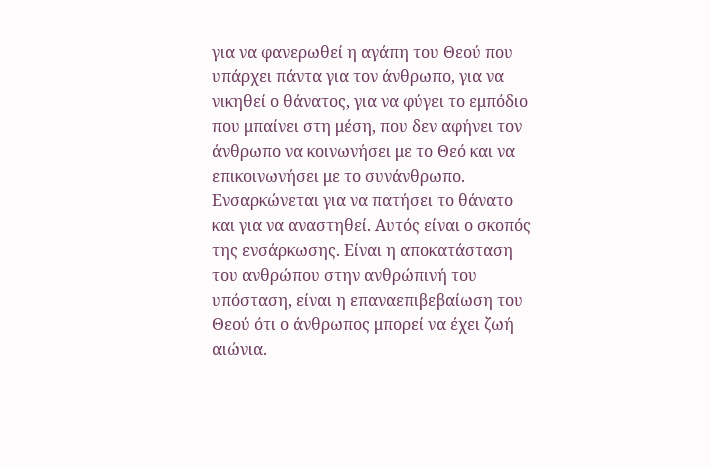για να φανερωθεί η αγάπη του Θεού που υπάρχει πάντα για τον άνθρωπο, για να νικηθεί ο θάνατος, για να φύγει το εμπόδιο που μπαίνει στη μέση, που δεν αφήνει τον άνθρωπο να κοινωνήσει με το Θεό και να επικοινωνήσει με το συνάνθρωπο. Ενσαρκώνεται για να πατήσει το θάνατο και για να αναστηθεί. Αυτός είναι ο σκοπός της ενσάρκωσης. Είναι η αποκατάσταση του ανθρώπου στην ανθρώπινή του υπόσταση, είναι η επαναεπιβεβαίωση του Θεού ότι ο άνθρωπος μπορεί να έχει ζωή αιώνια.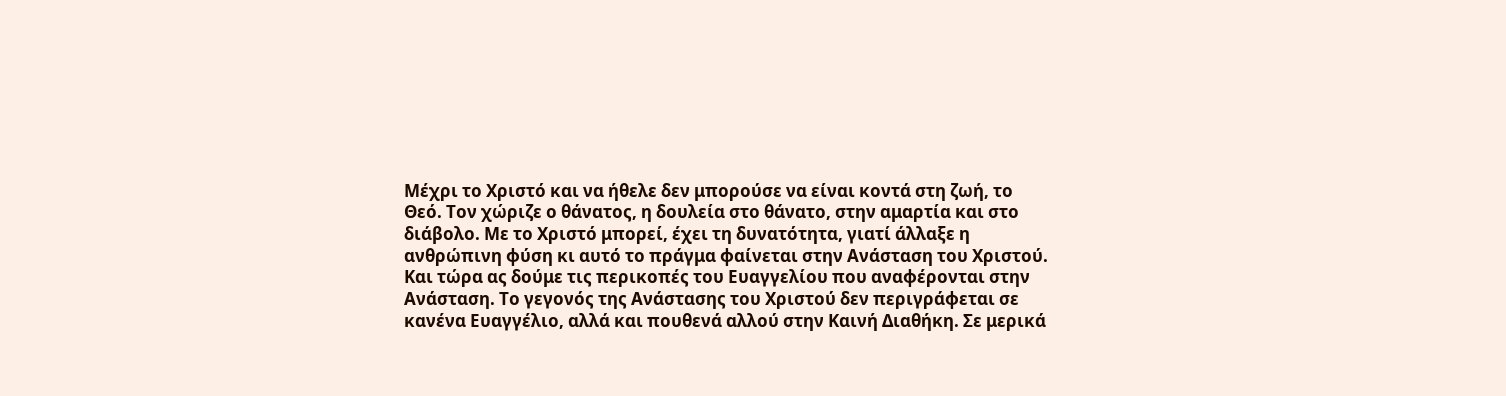Μέχρι το Χριστό και να ήθελε δεν μπορούσε να είναι κοντά στη ζωή, το Θεό. Τον χώριζε ο θάνατος, η δουλεία στο θάνατο, στην αμαρτία και στο διάβολο. Με το Χριστό μπορεί, έχει τη δυνατότητα, γιατί άλλαξε η ανθρώπινη φύση κι αυτό το πράγμα φαίνεται στην Ανάσταση του Χριστού.
Και τώρα ας δούμε τις περικοπές του Ευαγγελίου που αναφέρονται στην Ανάσταση. Το γεγονός της Ανάστασης του Χριστού δεν περιγράφεται σε κανένα Ευαγγέλιο, αλλά και πουθενά αλλού στην Καινή Διαθήκη. Σε μερικά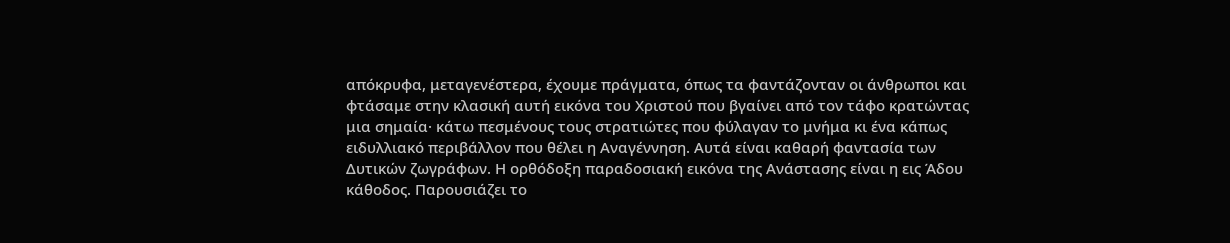απόκρυφα, μεταγενέστερα, έχουμε πράγματα, όπως τα φαντάζονταν οι άνθρωποι και φτάσαμε στην κλασική αυτή εικόνα του Χριστού που βγαίνει από τον τάφο κρατώντας μια σημαία· κάτω πεσμένους τους στρατιώτες που φύλαγαν το μνήμα κι ένα κάπως ειδυλλιακό περιβάλλον που θέλει η Αναγέννηση. Αυτά είναι καθαρή φαντασία των Δυτικών ζωγράφων. Η ορθόδοξη παραδοσιακή εικόνα της Ανάστασης είναι η εις Άδου κάθοδος. Παρουσιάζει το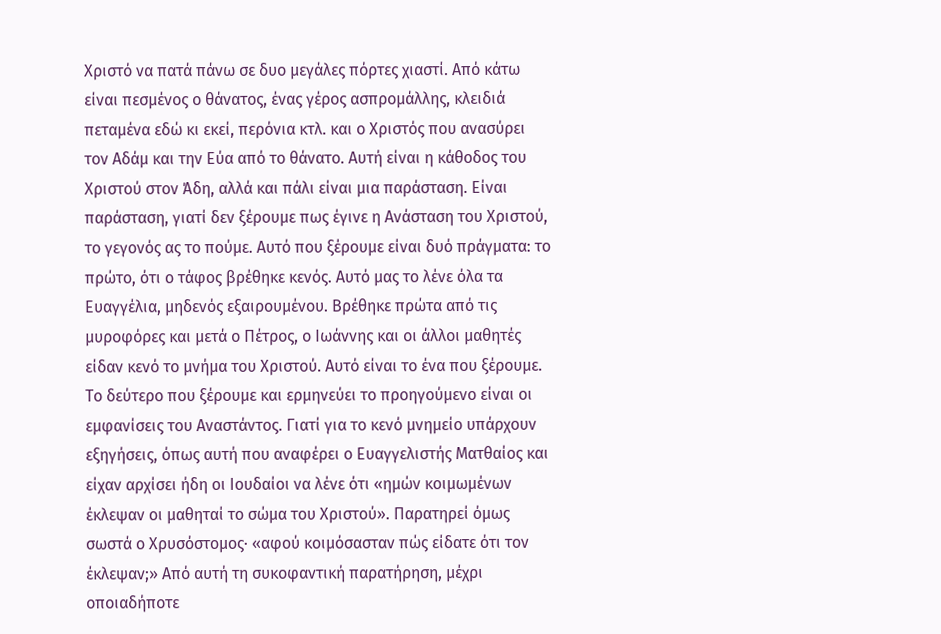Χριστό να πατά πάνω σε δυο μεγάλες πόρτες χιαστί. Από κάτω είναι πεσμένος ο θάνατος, ένας γέρος ασπρομάλλης, κλειδιά πεταμένα εδώ κι εκεί, περόνια κτλ. και ο Χριστός που ανασύρει τον Αδάμ και την Εύα από το θάνατο. Αυτή είναι η κάθοδος του Χριστού στον Άδη, αλλά και πάλι είναι μια παράσταση. Είναι παράσταση, γιατί δεν ξέρουμε πως έγινε η Ανάσταση του Χριστού, το γεγονός ας το πούμε. Αυτό που ξέρουμε είναι δυό πράγματα: το πρώτο, ότι ο τάφος βρέθηκε κενός. Αυτό μας το λένε όλα τα Ευαγγέλια, μηδενός εξαιρουμένου. Βρέθηκε πρώτα από τις μυροφόρες και μετά ο Πέτρος, ο Ιωάννης και οι άλλοι μαθητές είδαν κενό το μνήμα του Χριστού. Αυτό είναι το ένα που ξέρουμε. Το δεύτερο που ξέρουμε και ερμηνεύει το προηγούμενο είναι οι εμφανίσεις του Αναστάντος. Γιατί για το κενό μνημείο υπάρχουν εξηγήσεις, όπως αυτή που αναφέρει ο Ευαγγελιστής Ματθαίος και είχαν αρχίσει ήδη οι Ιουδαίοι να λένε ότι «ημών κοιμωμένων έκλεψαν οι μαθηταί το σώμα του Χριστού». Παρατηρεί όμως σωστά ο Χρυσόστομος· «αφού κοιμόσασταν πώς είδατε ότι τον έκλεψαν;» Από αυτή τη συκοφαντική παρατήρηση, μέχρι οποιαδήποτε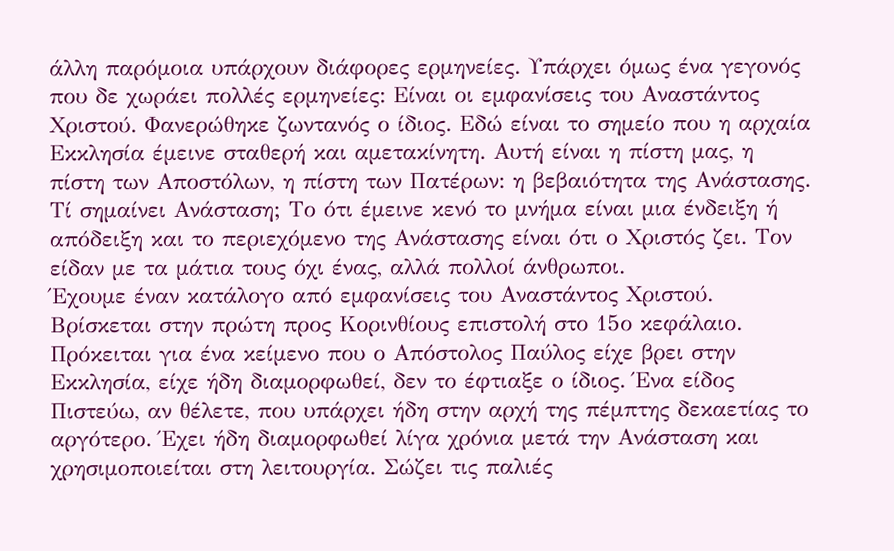άλλη παρόμοια υπάρχουν διάφορες ερμηνείες. Υπάρχει όμως ένα γεγονός που δε χωράει πολλές ερμηνείες: Είναι οι εμφανίσεις του Αναστάντος Χριστού. Φανερώθηκε ζωντανός ο ίδιος. Εδώ είναι το σημείο που η αρχαία Εκκλησία έμεινε σταθερή και αμετακίνητη. Αυτή είναι η πίστη μας, η πίστη των Αποστόλων, η πίστη των Πατέρων: η βεβαιότητα της Ανάστασης. Τί σημαίνει Ανάσταση; Το ότι έμεινε κενό το μνήμα είναι μια ένδειξη ή απόδειξη και το περιεχόμενο της Ανάστασης είναι ότι ο Χριστός ζει. Τον είδαν με τα μάτια τους όχι ένας, αλλά πολλοί άνθρωποι.
Έχουμε έναν κατάλογο από εμφανίσεις του Αναστάντος Χριστού. Βρίσκεται στην πρώτη προς Κορινθίους επιστολή στο 15ο κεφάλαιο. Πρόκειται για ένα κείμενο που ο Απόστολος Παύλος είχε βρει στην Εκκλησία, είχε ήδη διαμορφωθεί, δεν το έφτιαξε ο ίδιος. Ένα είδος Πιστεύω, αν θέλετε, που υπάρχει ήδη στην αρχή της πέμπτης δεκαετίας το αργότερο. Έχει ήδη διαμορφωθεί λίγα χρόνια μετά την Ανάσταση και χρησιμοποιείται στη λειτουργία. Σώζει τις παλιές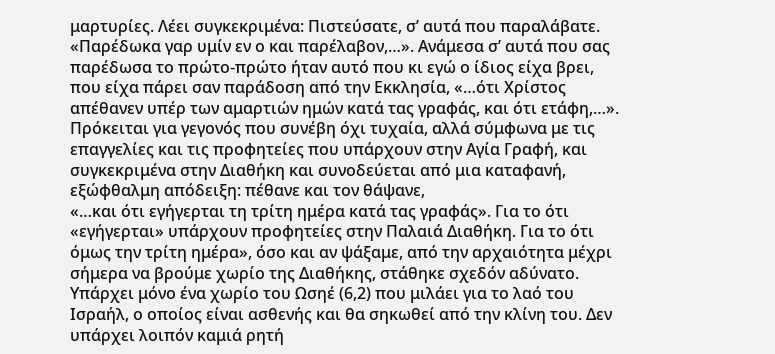μαρτυρίες. Λέει συγκεκριμένα: Πιστεύσατε, σ’ αυτά που παραλάβατε. «Παρέδωκα γαρ υμίν εν ο και παρέλαβον,…». Ανάμεσα σ’ αυτά που σας παρέδωσα το πρώτο-πρώτο ήταν αυτό που κι εγώ ο ίδιος είχα βρει, που είχα πάρει σαν παράδοση από την Εκκλησία, «…ότι Χρίστος απέθανεν υπέρ των αμαρτιών ημών κατά τας γραφάς, και ότι ετάφη,…». Πρόκειται για γεγονός που συνέβη όχι τυχαία, αλλά σύμφωνα με τις επαγγελίες και τις προφητείες που υπάρχουν στην Αγία Γραφή, και συγκεκριμένα στην Διαθήκη και συνοδεύεται από μια καταφανή, εξώφθαλμη απόδειξη: πέθανε και τον θάψανε,
«…και ότι εγήγερται τη τρίτη ημέρα κατά τας γραφάς». Για το ότι «εγήγερται» υπάρχουν προφητείες στην Παλαιά Διαθήκη. Για το ότι όμως την τρίτη ημέρα», όσο και αν ψάξαμε, από την αρχαιότητα μέχρι σήμερα να βρούμε χωρίο της Διαθήκης, στάθηκε σχεδόν αδύνατο. Υπάρχει μόνο ένα χωρίο του Ωσηέ (6,2) που μιλάει για το λαό του Ισραήλ, ο οποίος είναι ασθενής και θα σηκωθεί από την κλίνη του. Δεν υπάρχει λοιπόν καμιά ρητή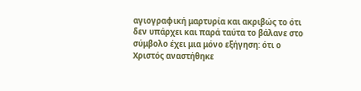αγιογραφική μαρτυρία και ακριβώς το ότι δεν υπάρχει και παρά ταύτα το βάλανε στο σύμβολο έχει μια μόνο εξήγηση: ότι ο Χριστός αναστήθηκε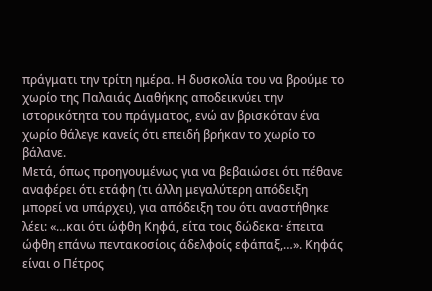πράγματι την τρίτη ημέρα. Η δυσκολία του να βρούμε το χωρίο της Παλαιάς Διαθήκης αποδεικνύει την ιστορικότητα του πράγματος, ενώ αν βρισκόταν ένα χωρίο θάλεγε κανείς ότι επειδή βρήκαν το χωρίο το βάλανε.
Μετά, όπως προηγουμένως για να βεβαιώσει ότι πέθανε αναφέρει ότι ετάφη (τι άλλη μεγαλύτερη απόδειξη μπορεί να υπάρχει), για απόδειξη του ότι αναστήθηκε λέει: «…και ότι ώφθη Κηφά, είτα τοις δώδεκα· έπειτα ώφθη επάνω πεντακοσίοις άδελφοίς εφάπαξ,…». Κηφάς είναι ο Πέτρος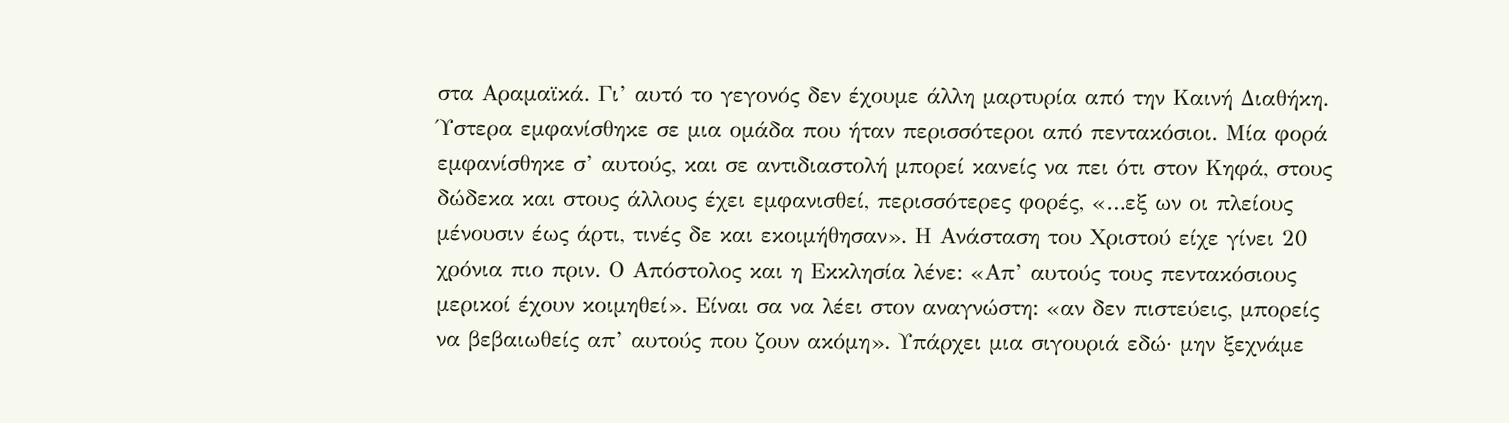στα Αραμαϊκά. Γι’ αυτό το γεγονός δεν έχουμε άλλη μαρτυρία από την Καινή Διαθήκη. Ύστερα εμφανίσθηκε σε μια ομάδα που ήταν περισσότεροι από πεντακόσιοι. Μία φορά εμφανίσθηκε σ’ αυτούς, και σε αντιδιαστολή μπορεί κανείς να πει ότι στον Κηφά, στους δώδεκα και στους άλλους έχει εμφανισθεί, περισσότερες φορές, «…εξ ων οι πλείους μένουσιν έως άρτι, τινές δε και εκοιμήθησαν». Η Ανάσταση του Χριστού είχε γίνει 20 χρόνια πιο πριν. Ο Απόστολος και η Εκκλησία λένε: «Απ’ αυτούς τους πεντακόσιους μερικοί έχουν κοιμηθεί». Είναι σα να λέει στον αναγνώστη: «αν δεν πιστεύεις, μπορείς να βεβαιωθείς απ’ αυτούς που ζουν ακόμη». Υπάρχει μια σιγουριά εδώ· μην ξεχνάμε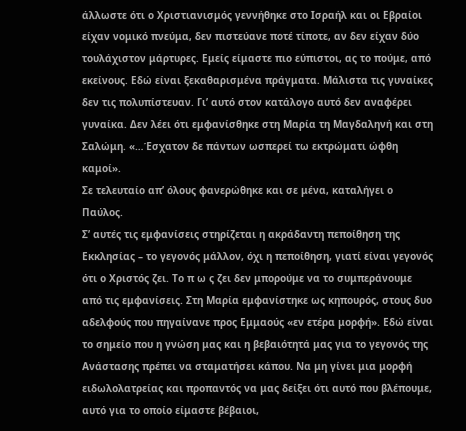άλλωστε ότι ο Χριστιανισμός γεννήθηκε στο Ισραήλ και οι Εβραίοι είχαν νομικό πνεύμα, δεν πιστεύανε ποτέ τίποτε, αν δεν είχαν δύο τουλάχιστον μάρτυρες. Εμείς είμαστε πιο εύπιστοι, ας το πούμε, από εκείνους. Εδώ είναι ξεκαθαρισμένα πράγματα. Μάλιστα τις γυναίκες δεν τις πολυπίστευαν. Γι’ αυτό στον κατάλογο αυτό δεν αναφέρει γυναίκα. Δεν λέει ότι εμφανίσθηκε στη Μαρία τη Μαγδαληνή και στη Σαλώμη. «…Έσχατον δε πάντων ωσπερεί τω εκτρώματι ώφθη καμοί».
Σε τελευταίο απ’ όλους φανερώθηκε και σε μένα, καταλήγει ο Παύλος.
Σ’ αυτές τις εμφανίσεις στηρίζεται η ακράδαντη πεποίθηση της Εκκλησίας – το γεγονός μάλλον, όχι η πεποίθηση, γιατί είναι γεγονός ότι ο Χριστός ζει. Το π ω ς ζει δεν μπορούμε να το συμπεράνουμε από τις εμφανίσεις. Στη Μαρία εμφανίστηκε ως κηπουρός, στους δυο αδελφούς που πηγαίνανε προς Εμμαούς «εν ετέρα μορφή». Εδώ είναι το σημείο που η γνώση μας και η βεβαιότητά μας για το γεγονός της Ανάστασης πρέπει να σταματήσει κάπου. Να μη γίνει μια μορφή ειδωλολατρείας και προπαντός να μας δείξει ότι αυτό που βλέπουμε, αυτό για το οποίο είμαστε βέβαιοι,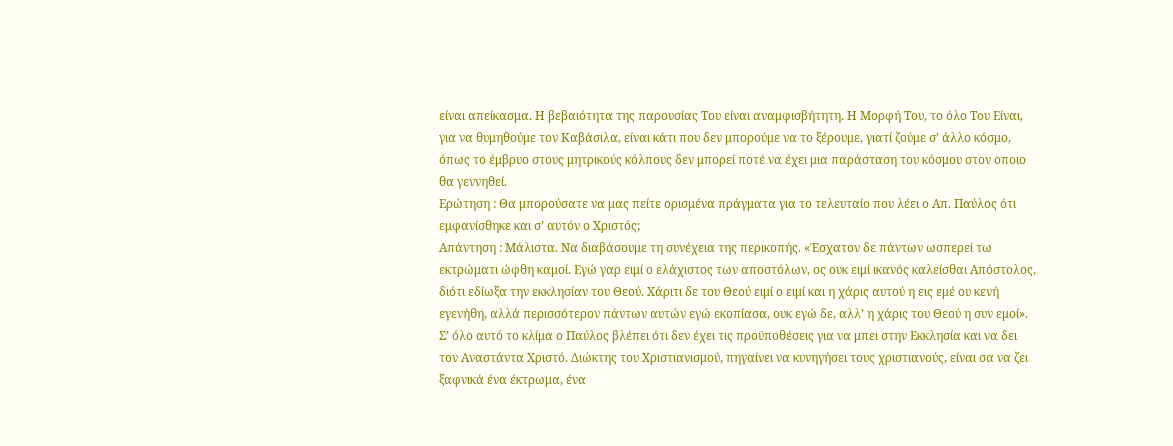είναι απείκασμα. Η βεβαιότητα της παρουσίας Του είναι αναμφισβήτητη. Η Μορφή Του, το όλο Του Είναι, για να θυμηθούμε τον Καβάσιλα, είναι κάτι που δεν μπορούμε να το ξέρουμε, γιατί ζούμε σ’ άλλο κόσμο, όπως το έμβρυο στους μητρικούς κόλπους δεν μπορεί ποτέ να έχει μια παράσταση του κόσμου στον οποιο θα γεννηθεί.
Ερώτηση : Θα μπορούσατε να μας πείτε ορισμένα πράγματα για το τελευταίο που λέει ο Απ. Παύλος ότι εμφανίσθηκε και σ’ αυτόν ο Χριστός;
Απάντηση : Μάλιστα. Να διαβάσουμε τη συνέχεια της περικοπής. «Έσχατον δε πάντων ωσπερεί τω εκτρώματι ώφθη καμοί. Εγώ γαρ ειμί ο ελάχιστος των αποστόλων, ος ουκ ειμί ικανός καλείσθαι Απόστολος, διότι εδίωξα την εκκλησίαν του Θεού. Χάριτι δε του Θεού ειμί ο ειμί και η χάρις αυτού η εις εμέ ου κενή εγενήθη, αλλά περισσότερον πάντων αυτών εγώ εκοπίασα, ουκ εγώ δε, αλλ’ η χάρις του Θεού η συν εμοί». Σ’ όλο αυτό το κλίμα ο Παύλος βλέπει ότι δεν έχει τις προϋποθέσεις για να μπει στην Εκκλησία και να δει τον Αναστάντα Χριστό. Διώκτης του Χριστιανισμού, πηγαίνει να κυνηγήσει τους χριστιανούς, είναι σα να ζει ξαφνικά ένα έκτρωμα, ένα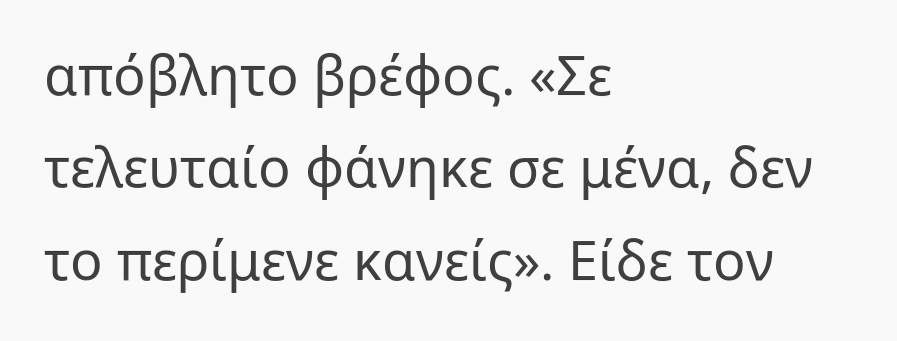απόβλητο βρέφος. «Σε τελευταίο φάνηκε σε μένα, δεν το περίμενε κανείς». Είδε τον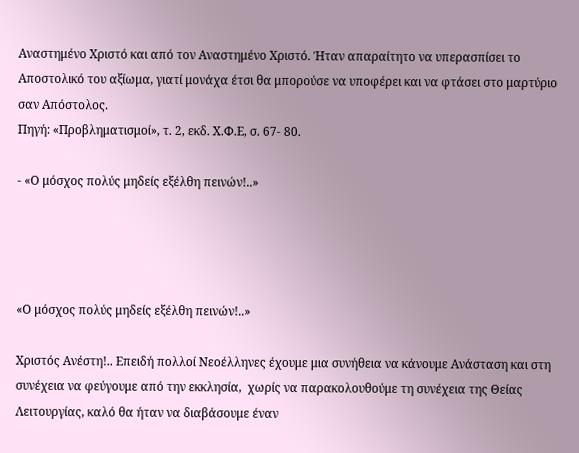Αναστημένο Χριστό και από τον Αναστημένο Χριστό. Ήταν απαραίτητο να υπερασπίσει το Αποστολικό του αξίωμα, γιατί μονάχα έτσι θα μπορούσε να υποφέρει και να φτάσει στο μαρτύριο σαν Απόστολος.
Πηγή: «Προβληματισμοί», τ. 2, εκδ. Χ.Φ.Ε, σ. 67- 80.

- «Ο μόσχος πολύς μηδείς εξέλθη πεινών!..»




«Ο μόσχος πολύς μηδείς εξέλθη πεινών!..»

Χριστός Ανέστη!.. Επειδή πολλοί Νεοέλληνες έχουμε μια συνήθεια να κάνουμε Ανάσταση και στη συνέχεια να φεύγουμε από την εκκλησία,  χωρίς να παρακολουθούμε τη συνέχεια της Θείας Λειτουργίας, καλό θα ήταν να διαβάσουμε έναν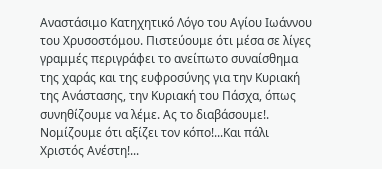Αναστάσιμο Κατηχητικό Λόγο του Αγίου Ιωάννου του Χρυσοστόμου. Πιστεύουμε ότι μέσα σε λίγες γραμμές περιγράφει το ανείπωτο συναίσθημα της χαράς και της ευφροσύνης για την Κυριακή της Ανάστασης, την Κυριακή του Πάσχα, όπως συνηθίζουμε να λέμε. Ας το διαβάσουμε!. Νομίζουμε ότι αξίζει τον κόπο!...Και πάλι Χριστός Ανέστη!...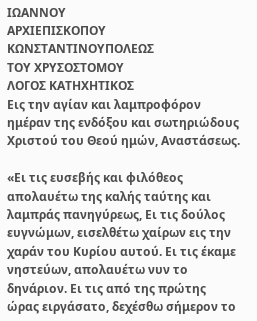ΙΩΑΝΝΟΥ
ΑΡΧΙΕΠΙΣΚΟΠΟΥ ΚΩΝΣΤΑΝΤΙΝΟΥΠΟΛΕΩΣ
ΤΟΥ ΧΡΥΣΟΣΤΟΜΟΥ
ΛΟΓΟΣ ΚΑΤΗΧΗΤΙΚΟΣ
Εις την αγίαν και λαμπροφόρον ημέραν της ενδόξου και σωτηριώδους Χριστού του Θεού ημών, Αναστάσεως.

«Ει τις ευσεβής και φιλόθεος απολαυέτω της καλής ταύτης και λαμπράς πανηγύρεως, Ει τις δούλος ευγνώμων, εισελθέτω χαίρων εις την χαράν του Κυρίου αυτού. Ει τις έκαμε νηστεύων, απολαυέτω νυν το δηνάριον. Ει τις από της πρώτης ώρας ειργάσατο, δεχέσθω σήμερον το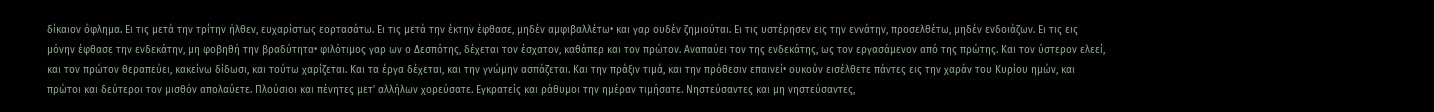δίκαιον όφλημα. Ει τις μετά την τρίτην ήλθεν, ευχαρίστως εορτασάτω. Ει τις μετά την έκτην έφθασε, μηδέν αμφιβαλλέτω• και γαρ ουδέν ζημιούται. Ει τις υστέρησεν εις την εννάτην, προσελθέτω, μηδέν ενδοιάζων. Ει τις εις μόνην έφθασε την ενδεκάτην, μη φοβηθή την βραδύτητα• φιλότιμος γαρ ων ο Δεσπότης, δέχεται τον έσχατον, καθάπερ και τον πρώτον. Αναπαύει τον της ενδεκάτης, ως τον εργασάμενον από της πρώτης. Και τον ύστερον ελεεί, και τον πρώτον θεραπεύει, κακείνω δίδωσι, και τούτω χαρίζεται. Και τα έργα δέχεται, και την γνώμην ασπάζεται. Και την πράξιν τιμά, και την πρόθεσιν επαινεί• ουκούν εισέλθετε πάντες εις την χαράν του Κυρίου ημών, και πρώτοι και δεύτεροι τον μισθόν απολαύετε. Πλούσιοι και πένητες μετ' αλλήλων χορεύσατε. Εγκρατείς και ράθυμοι την ημέραν τιμήσατε. Νηστεύσαντες και μη νηστεύσαντες,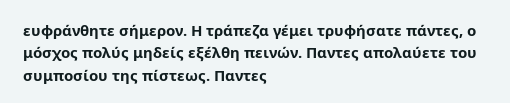ευφράνθητε σήμερον. Η τράπεζα γέμει τρυφήσατε πάντες, ο μόσχος πολύς μηδείς εξέλθη πεινών. Παντες απολαύετε του συμποσίου της πίστεως. Παντες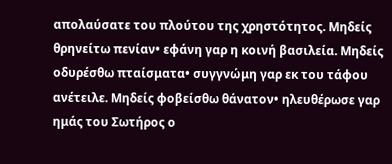απολαύσατε του πλούτου της χρηστότητος. Μηδείς θρηνείτω πενίαν• εφάνη γαρ η κοινή βασιλεία. Μηδείς οδυρέσθω πταίσματα• συγγνώμη γαρ εκ του τάφου ανέτειλε. Μηδείς φοβείσθω θάνατον• ηλευθέρωσε γαρ ημάς του Σωτήρος ο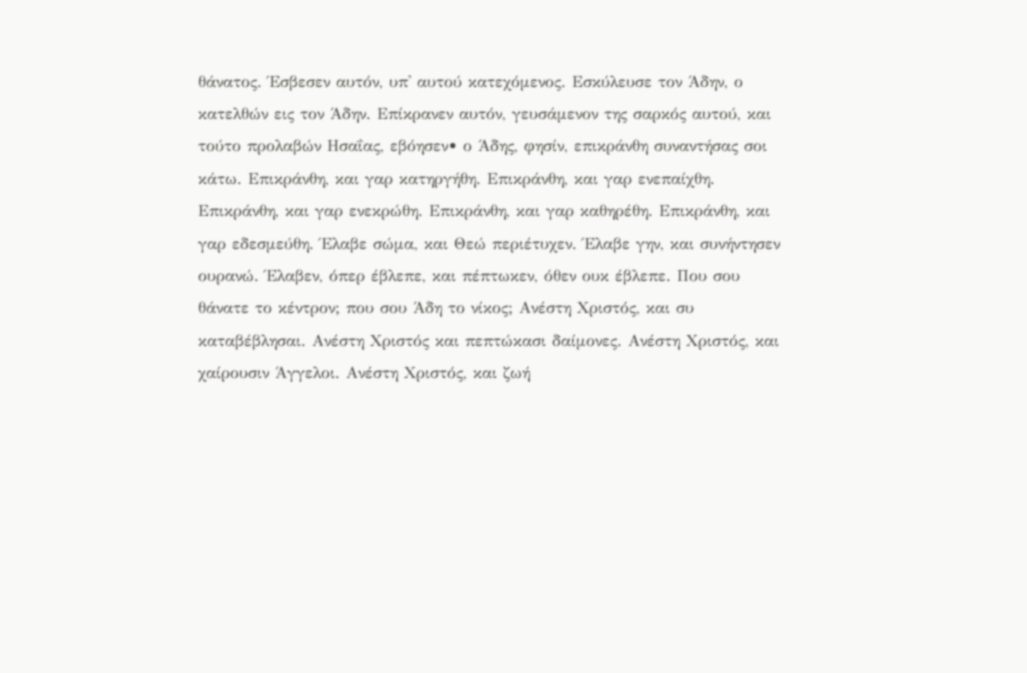θάνατος. Έσβεσεν αυτόν, υπ' αυτού κατεχόμενος. Εσκύλευσε τον Άδην, ο κατελθών εις τον Άδην. Επίκρανεν αυτόν, γευσάμενον της σαρκός αυτού, και τούτο προλαβών Ησαΐας, εβόησεν• ο Άδης, φησίν, επικράνθη συναντήσας σοι κάτω. Επικράνθη, και γαρ κατηργήθη. Επικράνθη, και γαρ ενεπαίχθη. Επικράνθη, και γαρ ενεκρώθη. Επικράνθη, και γαρ καθηρέθη. Επικράνθη, και γαρ εδεσμεύθη. Έλαβε σώμα, και Θεώ περιέτυχεν. Έλαβε γην, και συνήντησεν ουρανώ. Έλαβεν, όπερ έβλεπε, και πέπτωκεν, όθεν ουκ έβλεπε. Που σου θάνατε το κέντρον; που σου Άδη το νίκος; Ανέστη Χριστός, και συ καταβέβλησαι. Ανέστη Χριστός και πεπτώκασι δαίμονες. Ανέστη Χριστός, και χαίρουσιν Άγγελοι. Ανέστη Χριστός, και ζωή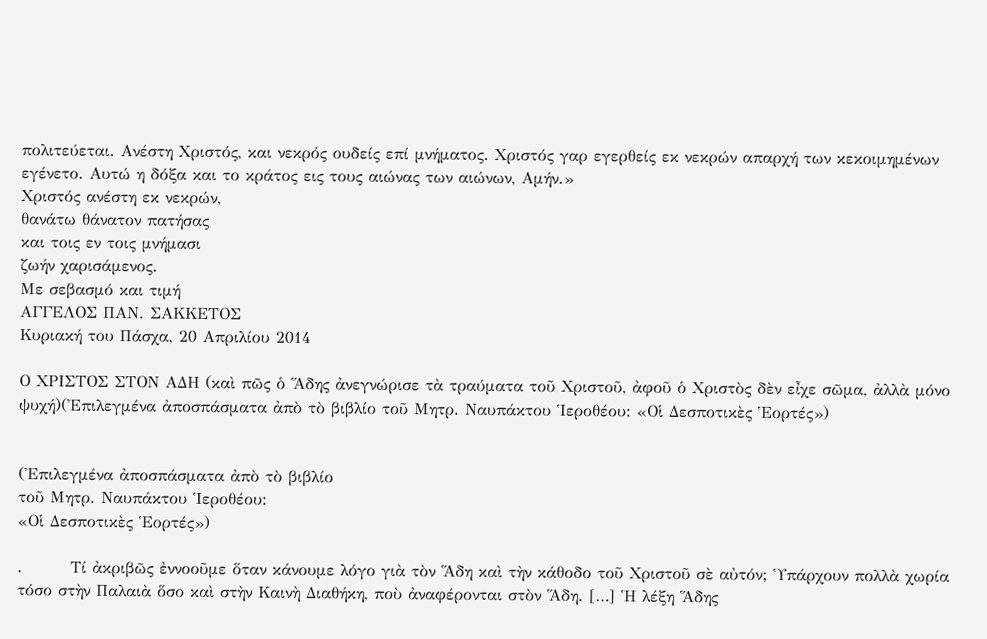πολιτεύεται. Ανέστη Χριστός, και νεκρός ουδείς επί μνήματος. Χριστός γαρ εγερθείς εκ νεκρών απαρχή των κεκοιμημένων εγένετο. Αυτώ η δόξα και το κράτος εις τους αιώνας των αιώνων, Αμήν.»
Χριστός ανέστη εκ νεκρών,
θανάτω θάνατον πατήσας
και τοις εν τοις μνήμασι
ζωήν χαρισάμενος.
Με σεβασμό και τιμή
ΑΓΓΕΛΟΣ ΠΑΝ. ΣΑΚΚΕΤΟΣ
Κυριακή του Πάσχα, 20 Απριλίου 2014

Ο ΧΡΙΣΤΟΣ ΣΤΟΝ ΑΔΗ (καὶ πῶς ὁ Ἅδης ἀνεγνώρισε τὰ τραύματα τοῦ Χριστοῦ, ἀφοῦ ὁ Χριστὸς δὲν εἶχε σῶμα, ἀλλὰ μόνο ψυχή)(Ἐπιλεγμένα ἀποσπάσματα ἀπὸ τὸ βιβλίο τοῦ Μητρ. Ναυπάκτου Ἱεροθέου: «Οἱ Δεσποτικὲς Ἑορτές»)


(Ἐπιλεγμένα ἀποσπάσματα ἀπὸ τὸ βιβλίο
τοῦ Μητρ. Ναυπάκτου Ἱεροθέου:
«Οἱ Δεσποτικὲς Ἑορτές»)

.        Τί ἀκριβῶς ἐννοοῦμε ὅταν κάνουμε λόγο γιὰ τὸν Ἅδη καὶ τὴν κάθοδο τοῦ Χριστοῦ σὲ αὐτόν; Ὑπάρχουν πολλὰ χωρία τόσο στὴν Παλαιὰ ὅσο καὶ στὴν Καινὴ Διαθήκη, ποὺ ἀναφέρονται στὸν Ἅδη. […] Ἡ λέξη Ἅδης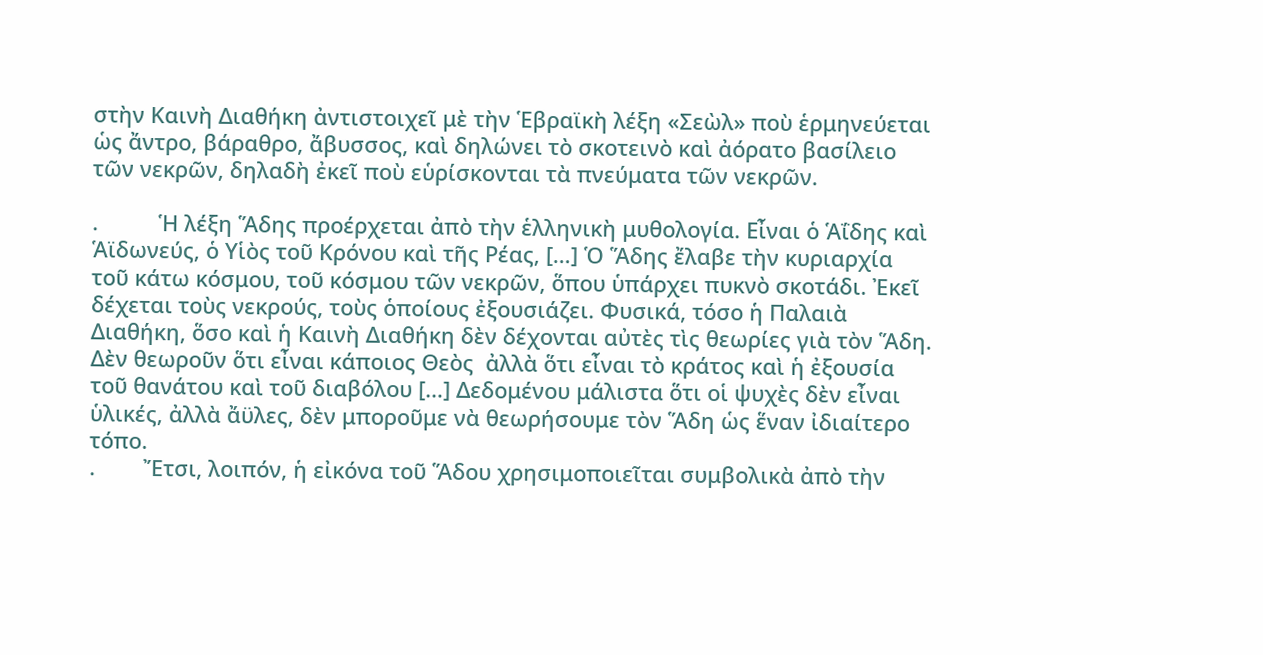στὴν Καινὴ Διαθήκη ἀντιστοιχεῖ μὲ τὴν Ἑβραϊκὴ λέξη «Σεὼλ» ποὺ ἑρμηνεύεται ὡς ἄντρο, βάραθρο, ἄβυσσος, καὶ δηλώνει τὸ σκοτεινὸ καὶ ἀόρατο βασίλειο τῶν νεκρῶν, δηλαδὴ ἐκεῖ ποὺ εὑρίσκονται τὰ πνεύματα τῶν νεκρῶν.

.          Ἡ λέξη Ἅδης προέρχεται ἀπὸ τὴν ἑλληνικὴ μυθολογία. Εἶναι ὁ Ἁΐδης καὶ Ἁϊδωνεύς, ὁ Υἱὸς τοῦ Κρόνου καὶ τῆς Ρέας, […] Ὁ Ἅδης ἔλαβε τὴν κυριαρχία τοῦ κάτω κόσμου, τοῦ κόσμου τῶν νεκρῶν, ὅπου ὑπάρχει πυκνὸ σκοτάδι. Ἐκεῖ δέχεται τοὺς νεκρούς, τοὺς ὁποίους ἐξουσιάζει. Φυσικά, τόσο ἡ Παλαιὰ Διαθήκη, ὅσο καὶ ἡ Καινὴ Διαθήκη δὲν δέχονται αὐτὲς τὶς θεωρίες γιὰ τὸν Ἅδη. Δὲν θεωροῦν ὅτι εἶναι κάποιος Θεὸς  ἀλλὰ ὅτι εἶναι τὸ κράτος καὶ ἡ ἐξουσία τοῦ θανάτου καὶ τοῦ διαβόλου […] Δεδομένου μάλιστα ὅτι οἱ ψυχὲς δὲν εἶναι ὑλικές, ἀλλὰ ἄϋλες, δὲν μποροῦμε νὰ θεωρήσουμε τὸν Ἅδη ὡς ἕναν ἰδιαίτερο τόπο.
.        Ἔτσι, λοιπόν, ἡ εἰκόνα τοῦ Ἅδου χρησιμοποιεῖται συμβολικὰ ἀπὸ τὴν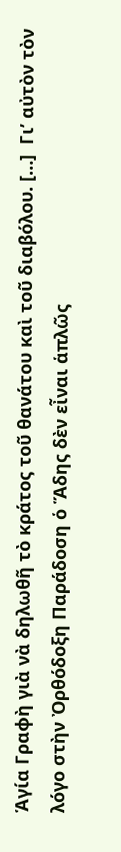Ἁγία Γραφὴ γιὰ νὰ δηλωθῆ τὸ κράτος τοῦ θανάτου καὶ τοῦ διαβόλου. […]  Γι’ αὐτὸν τὸν λόγο στὴν Ὀρθόδοξη Παράδοση ὁ Ἅδης δὲν εἶναι ἁπλῶς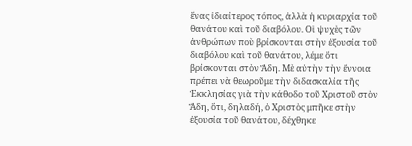ἕνας ἰδιαίτερος τόπος, ἀλλὰ ἡ κυριαρχία τοῦ θανάτου καὶ τοῦ διαβόλου. Οἱ ψυχὲς τῶν ἀνθρώπων ποὺ βρίσκονται στὴν ἐξουσία τοῦ διαβόλου καὶ τοῦ θανάτου, λέμε ὅτι βρίσκονται στὸν Ἅδη. Μὲ αὐτὴν τὴν ἔννοια πρέπει νὰ θεωροῦμε τὴν διδασκαλία τῆς Ἐκκλησίας γιὰ τὴν κάθοδο τοῦ Χριστοῦ στὸν Ἅδη, ὅτι, δηλαδή, ὁ Χριστὸς μπῆκε στὴν ἐξουσία τοῦ θανάτου, δέχθηκε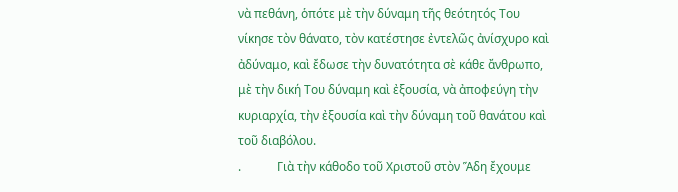νὰ πεθάνη, ὁπότε μὲ τὴν δύναμη τῆς θεότητός Του νίκησε τὸν θάνατο, τὸν κατέστησε ἐντελῶς ἀνίσχυρο καὶ ἀδύναμο, καὶ ἔδωσε τὴν δυνατότητα σὲ κάθε ἄνθρωπο, μὲ τὴν δική Του δύναμη καὶ ἐξουσία, νὰ ἀποφεύγη τὴν κυριαρχία, τὴν ἐξουσία καὶ τὴν δύναμη τοῦ θανάτου καὶ τοῦ διαβόλου.
.            Γιὰ τὴν κάθοδο τοῦ Χριστοῦ στὸν Ἅδη ἔχουμε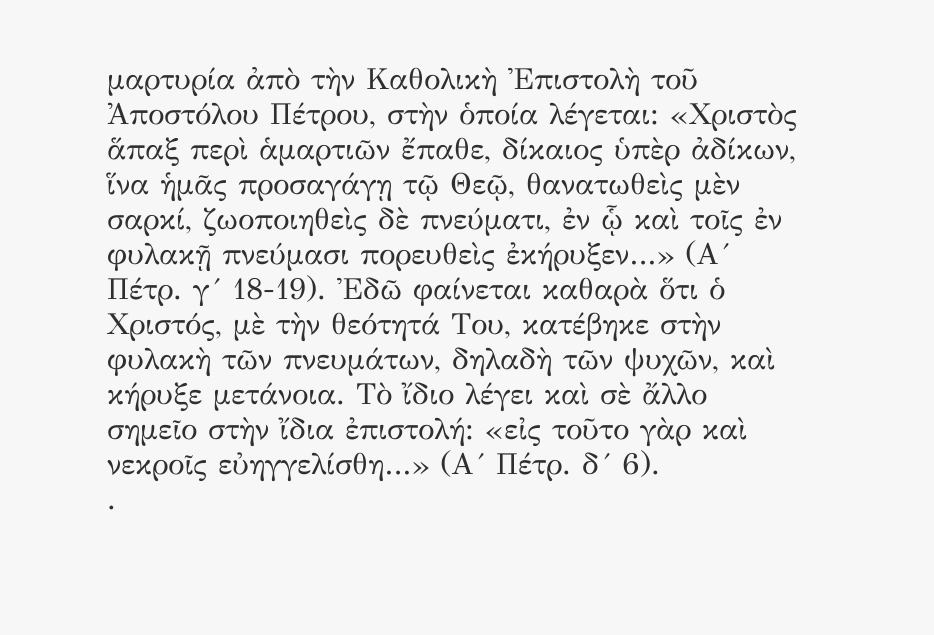μαρτυρία ἀπὸ τὴν Καθολικὴ Ἐπιστολὴ τοῦ Ἀποστόλου Πέτρου, στὴν ὁποία λέγεται: «Χριστὸς ἅπαξ περὶ ἁμαρτιῶν ἔπαθε, δίκαιος ὑπὲρ ἀδίκων, ἵνα ἡμᾶς προσαγάγῃ τῷ Θεῷ, θανατωθεὶς μὲν σαρκί, ζωοποιηθεὶς δὲ πνεύματι, ἐν ᾧ καὶ τοῖς ἐν φυλακῇ πνεύμασι πορευθεὶς ἐκήρυξεν…» (Α´ Πέτρ. γ´ 18-19). Ἐδῶ φαίνεται καθαρὰ ὅτι ὁ Χριστός, μὲ τὴν θεότητά Του, κατέβηκε στὴν φυλακὴ τῶν πνευμάτων, δηλαδὴ τῶν ψυχῶν, καὶ κήρυξε μετάνοια. Τὸ ἴδιο λέγει καὶ σὲ ἄλλο σημεῖο στὴν ἴδια ἐπιστολή: «εἰς τοῦτο γὰρ καὶ νεκροῖς εὐηγγελίσθη…» (Α´ Πέτρ. δ´ 6).
.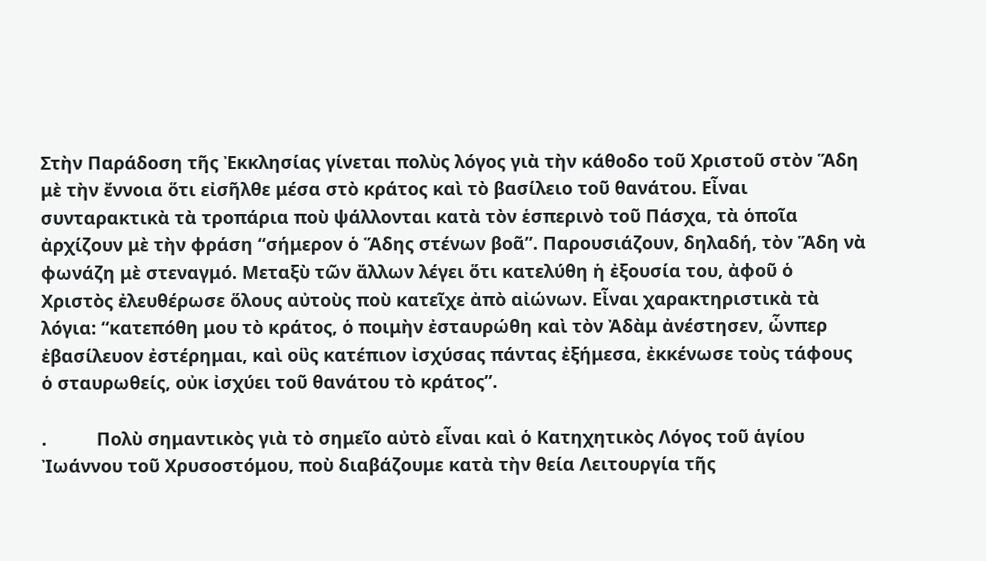Στὴν Παράδοση τῆς Ἐκκλησίας γίνεται πολὺς λόγος γιὰ τὴν κάθοδο τοῦ Χριστοῦ στὸν Ἅδη μὲ τὴν ἔννοια ὅτι εἰσῆλθε μέσα στὸ κράτος καὶ τὸ βασίλειο τοῦ θανάτου. Εἶναι συνταρακτικὰ τὰ τροπάρια ποὺ ψάλλονται κατὰ τὸν ἑσπερινὸ τοῦ Πάσχα, τὰ ὁποῖα ἀρχίζουν μὲ τὴν φράση “σήμερον ὁ Ἅδης στένων βοᾶ”. Παρουσιάζουν, δηλαδή, τὸν Ἅδη νὰ φωνάζη μὲ στεναγμό. Μεταξὺ τῶν ἄλλων λέγει ὅτι κατελύθη ἡ ἐξουσία του, ἀφοῦ ὁ Χριστὸς ἐλευθέρωσε ὅλους αὐτοὺς ποὺ κατεῖχε ἀπὸ αἰώνων. Εἶναι χαρακτηριστικὰ τὰ λόγια: “κατεπόθη μου τὸ κράτος, ὁ ποιμὴν ἐσταυρώθη καὶ τὸν Ἀδὰμ ἀνέστησεν, ὧνπερ ἐβασίλευον ἐστέρημαι, καὶ οὓς κατέπιον ἰσχύσας πάντας ἐξήμεσα, ἐκκένωσε τοὺς τάφους ὁ σταυρωθείς, οὐκ ἰσχύει τοῦ θανάτου τὸ κράτος”.

.          Πολὺ σημαντικὸς γιὰ τὸ σημεῖο αὐτὸ εἶναι καὶ ὁ Κατηχητικὸς Λόγος τοῦ ἁγίου Ἰωάννου τοῦ Χρυσοστόμου, ποὺ διαβάζουμε κατὰ τὴν θεία Λειτουργία τῆς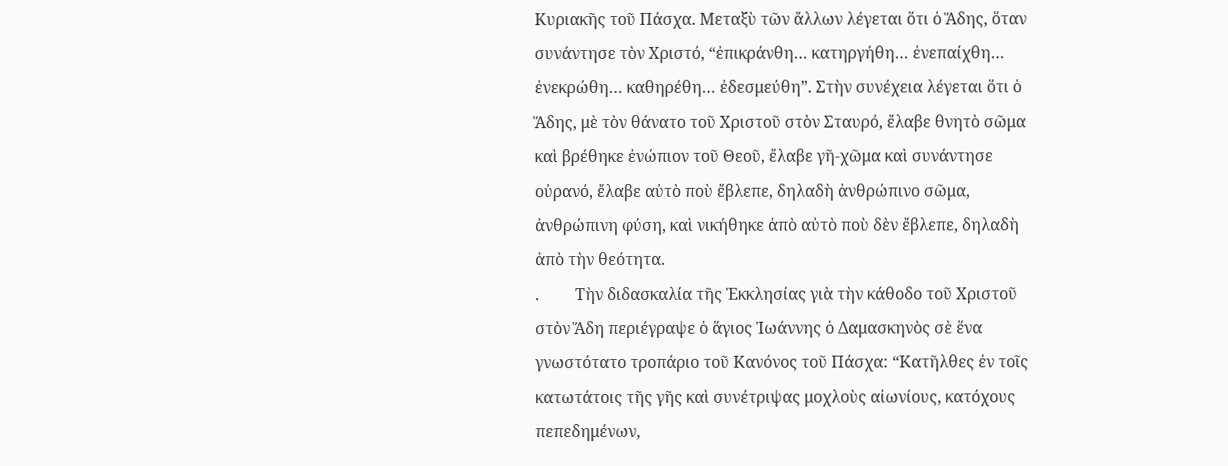Κυριακῆς τοῦ Πάσχα. Μεταξὺ τῶν ἄλλων λέγεται ὅτι ὁ Ἅδης, ὅταν συνάντησε τὸν Χριστό, “ἐπικράνθη… κατηργήθη… ἐνεπαίχθη… ἐνεκρώθη… καθηρέθη… ἐδεσμεύθη”. Στὴν συνέχεια λέγεται ὅτι ὁ Ἅδης, μὲ τὸν θάνατο τοῦ Χριστοῦ στὸν Σταυρό, ἔλαβε θνητὸ σῶμα καὶ βρέθηκε ἐνώπιον τοῦ Θεοῦ, ἔλαβε γῆ-χῶμα καὶ συνάντησε οὐρανό, ἔλαβε αὐτὸ ποὺ ἔβλεπε, δηλαδὴ ἀνθρώπινο σῶμα, ἀνθρώπινη φύση, καὶ νικήθηκε ἀπὸ αὐτὸ ποὺ δὲν ἔβλεπε, δηλαδὴ ἀπὸ τὴν θεότητα.
.         Τὴν διδασκαλία τῆς Ἐκκλησίας γιὰ τὴν κάθοδο τοῦ Χριστοῦ στὸν Ἅδη περιέγραψε ὁ ἅγιος Ἰωάννης ὁ Δαμασκηνὸς σὲ ἕνα γνωστότατο τροπάριο τοῦ Κανόνος τοῦ Πάσχα: “Κατῆλθες ἐν τοῖς κατωτάτοις τῆς γῆς καὶ συνέτριψας μοχλοὺς αἰωνίους, κατόχους πεπεδημένων,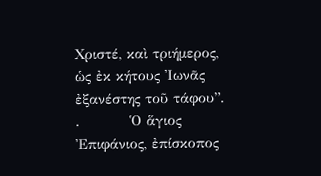Χριστέ, καὶ τριήμερος, ὡς ἐκ κήτους Ἰωνᾶς ἐξανέστης τοῦ τάφου”.
.          Ὁ ἅγιος Ἐπιφάνιος, ἐπίσκοπος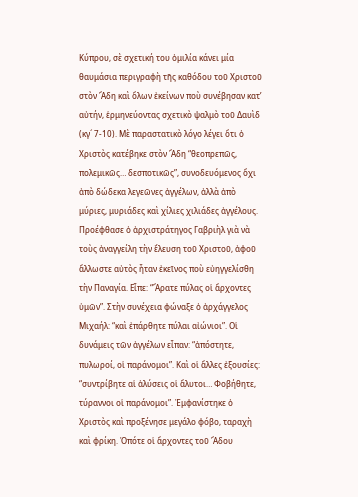Κύπρου, σὲ σχετική του ὁμιλία κάνει μία θαυμάσια περιγραφὴ τῆς καθόδου τοῦ Χριστοῦ στὸν Ἅδη καὶ ὅλων ἐκείνων ποὺ συνέβησαν κατ’ αὐτήν, ἑρμηνεύοντας σχετικὸ ψαλμὸ τοῦ Δαυὶδ (κγ´ 7-10). Μὲ παραστατικὸ λόγο λέγει ὅτι ὁ Χριστὸς κατέβηκε στὸν Ἅδη “θεοπρεπῶς, πολεμικῶς… δεσποτικῶς”, συνοδευόμενος ὄχι ἀπὸ δώδεκα λεγεῶνες ἀγγέλων, ἀλλὰ ἀπὸ μύριες, μυριάδες καὶ χίλιες χιλιάδες ἀγγέλους. Προέφθασε ὁ ἀρχιστράτηγος Γαβριὴλ γιὰ νὰ τοὺς ἀναγγείλη τὴν ἔλευση τοῦ Χριστοῦ, ἀφοῦ ἄλλωστε αὐτὸς ἦταν ἐκεῖνος ποὺ εὐηγγελίσθη τὴν Παναγία. Εἶπε: “Ἄρατε πύλας οἱ ἄρχοντες ὑμῶν”. Στὴν συνέχεια φώναξε ὁ ἀρχάγγελος Μιχαήλ: “καὶ ἐπάρθητε πύλαι αἰώνιοι”. Οἱ δυνάμεις τῶν ἀγγέλων εἶπαν: “ἀπόστητε, πυλωροί, οἱ παράνομοι”. Καὶ οἱ ἄλλες ἐξουσίες: “συντρίβητε αἱ ἁλύσεις οἱ ἄλυτοι… Φοβήθητε, τύραννοι οἱ παράνομοι”. Ἐμφανίστηκε ὁ Χριστὸς καὶ προξένησε μεγάλο φόβο, ταραχὴ καὶ φρίκη. Ὁπότε οἱ ἄρχοντες τοῦ Ἅδου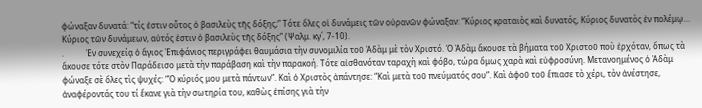φώναξαν δυνατά: “τίς ἐστιν οὗτος ὁ βασιλεὺς τῆς δόξης;” Τότε ὅλες οἱ δυνάμεις τῶν οὐρανῶν φώναξαν: “Κύριος κραταιὸς καὶ δυνατός, Κύριος δυνατὸς ἐν πολέμῳ… Κύριος τῶν δυνάμεων, αὐτός ἐστιν ὁ βασιλεὺς τῆς δόξης” (Ψαλμ. κγ´, 7-10).
.           Ἐν συνεχείᾳ ὁ ἅγιος Ἐπιφάνιος περιγράφει θαυμάσια τὴν συνομιλία τοῦ Ἀδὰμ μὲ τὸν Χριστό. Ὁ Ἀδὰμ ἄκουσε τὰ βήματα τοῦ Χριστοῦ ποὺ ἐρχόταν, ὅπως τὰ ἄκουσε τότε στὸν Παράδεισο μετὰ τὴν παράβαση καὶ τὴν παρακοή. Τότε αἰσθανόταν ταραχὴ καὶ φόβο, τώρα ὅμως χαρὰ καὶ εὐφροσύνη. Μετανοημένος ὁ Ἀδὰμ φώναξε σὲ ὅλες τὶς ψυχές: “Ὁ κύριός μου μετὰ πάντων”. Καὶ ὁ Χριστὸς ἀπάντησε: “Καὶ μετὰ τοῦ πνεύματός σου”. Καὶ ἀφοῦ τοῦ ἔπιασε τὸ χέρι, τὸν ἀνέστησε, ἀναφέροντάς του τί ἔκανε γιὰ τὴν σωτηρία του, καθὼς ἐπίσης γιὰ τὴν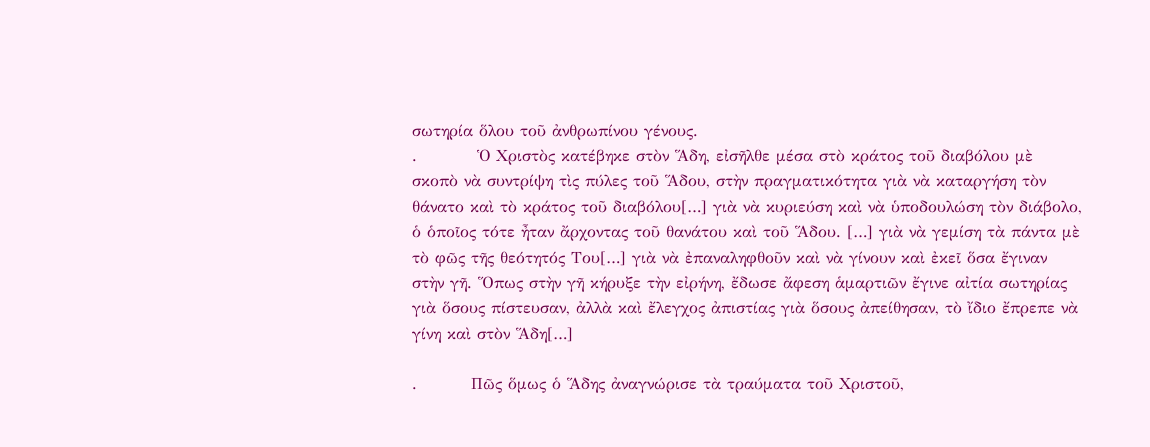σωτηρία ὅλου τοῦ ἀνθρωπίνου γένους.
.          Ὁ Χριστὸς κατέβηκε στὸν Ἅδη, εἰσῆλθε μέσα στὸ κράτος τοῦ διαβόλου μὲ σκοπὸ νὰ συντρίψη τὶς πύλες τοῦ Ἅδου, στὴν πραγματικότητα γιὰ νὰ καταργήση τὸν θάνατο καὶ τὸ κράτος τοῦ διαβόλου[…] γιὰ νὰ κυριεύση καὶ νὰ ὑποδουλώση τὸν διάβολο, ὁ ὁποῖος τότε ἦταν ἄρχοντας τοῦ θανάτου καὶ τοῦ Ἅδου. […] γιὰ νὰ γεμίση τὰ πάντα μὲ τὸ φῶς τῆς θεότητός Του[…] γιὰ νὰ ἐπαναληφθοῦν καὶ νὰ γίνουν καὶ ἐκεῖ ὅσα ἔγιναν στὴν γῆ. Ὅπως στὴν γῆ κήρυξε τὴν εἰρήνη, ἔδωσε ἄφεση ἁμαρτιῶν ἔγινε αἰτία σωτηρίας γιὰ ὅσους πίστευσαν, ἀλλὰ καὶ ἔλεγχος ἀπιστίας γιὰ ὅσους ἀπείθησαν, τὸ ἴδιο ἔπρεπε νὰ γίνη καὶ στὸν Ἅδη[…]

.         Πῶς ὅμως ὁ Ἅδης ἀναγνώρισε τὰ τραύματα τοῦ Χριστοῦ,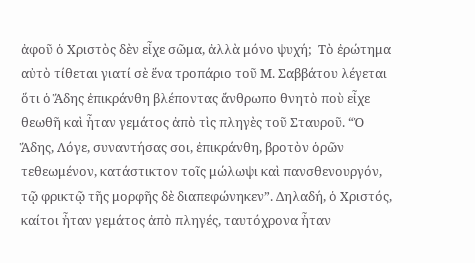ἀφοῦ ὁ Χριστὸς δὲν εἶχε σῶμα, ἀλλὰ μόνο ψυχή;  Τὸ ἐρώτημα αὐτὸ τίθεται γιατί σὲ ἕνα τροπάριο τοῦ Μ. Σαββάτου λέγεται ὅτι ὁ Ἅδης ἐπικράνθη βλέποντας ἄνθρωπο θνητὸ ποὺ εἶχε θεωθῆ καὶ ἦταν γεμάτος ἀπὸ τὶς πληγὲς τοῦ Σταυροῦ. “Ὁ Ἅδης, Λόγε, συναντήσας σοι, ἐπικράνθη, βροτὸν ὁρῶν τεθεωμένον, κατάστικτον τοῖς μώλωψι καὶ πανσθενουργόν, τῷ φρικτῷ τῆς μορφῆς δὲ διαπεφώνηκεν”. Δηλαδή, ὁ Χριστός, καίτοι ἦταν γεμάτος ἀπὸ πληγές, ταυτόχρονα ἦταν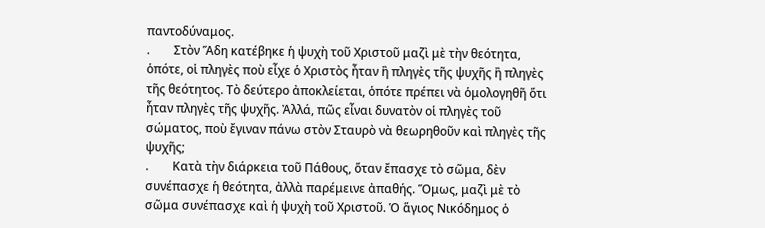παντοδύναμος.
.        Στὸν Ἅδη κατέβηκε ἡ ψυχὴ τοῦ Χριστοῦ μαζὶ μὲ τὴν θεότητα, ὁπότε, οἱ πληγὲς ποὺ εἶχε ὁ Χριστὸς ἦταν ἢ πληγὲς τῆς ψυχῆς ἢ πληγὲς τῆς θεότητος. Τὸ δεύτερο ἀποκλείεται, ὁπότε πρέπει νὰ ὁμολογηθῆ ὅτι ἦταν πληγὲς τῆς ψυχῆς. Ἀλλά, πῶς εἶναι δυνατὸν οἱ πληγὲς τοῦ σώματος, ποὺ ἔγιναν πάνω στὸν Σταυρὸ νὰ θεωρηθοῦν καὶ πληγὲς τῆς ψυχῆς;
.        Κατὰ τὴν διάρκεια τοῦ Πάθους, ὅταν ἔπασχε τὸ σῶμα, δὲν συνέπασχε ἡ θεότητα, ἀλλὰ παρέμεινε ἀπαθής. Ὅμως, μαζὶ μὲ τὸ σῶμα συνέπασχε καὶ ἡ ψυχὴ τοῦ Χριστοῦ. Ὁ ἅγιος Νικόδημος ὁ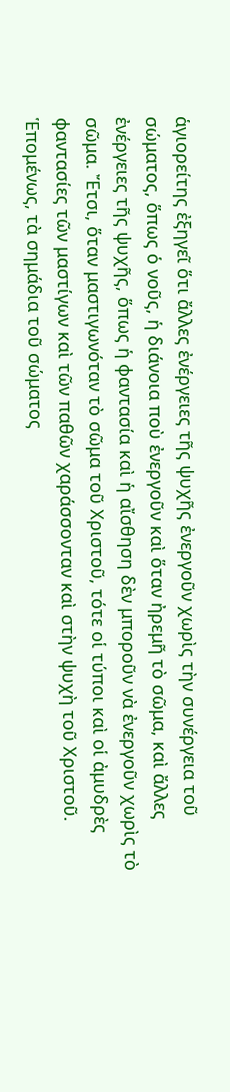ἁγιορείτης ἐξηγεῖ ὅτι ἄλλες ἐνέργειες τῆς ψυχῆς ἐνεργοῦν χωρὶς τὴν συνέργεια τοῦ σώματος, ὅπως ὁ νοῦς, ἡ διάνοια ποὺ ἐνεργοῦν καὶ ὅταν ἠρεμῆ τὸ σῶμα, καὶ ἄλλες ἐνέργειες τῆς ψυχῆς, ὅπως ἡ φαντασία καὶ ἡ αἴσθηση δὲν μποροῦν νὰ ἐνεργοῦν χωρὶς τὸ σῶμα. Ἔτσι, ὅταν μαστιγωνόταν τὸ σῶμα τοῦ Χριστοῦ, τότε οἱ τύποι καὶ οἱ ἀμυδρὲς φαντασίες τῶν μαστίγων καὶ τῶν παθῶν χαράσσονταν καὶ στὴν ψυχὴ τοῦ Χριστοῦ. Ἑπομένως, τὰ σημάδια τοῦ σώματος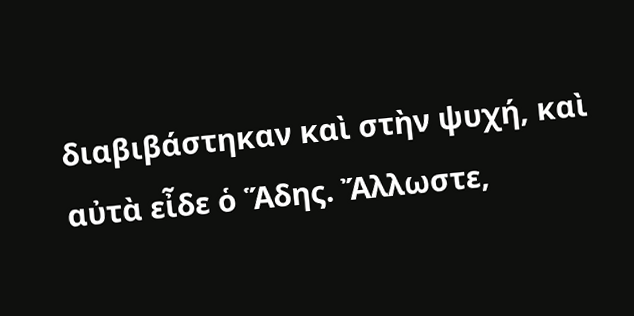διαβιβάστηκαν καὶ στὴν ψυχή, καὶ αὐτὰ εἶδε ὁ Ἅδης. Ἄλλωστε,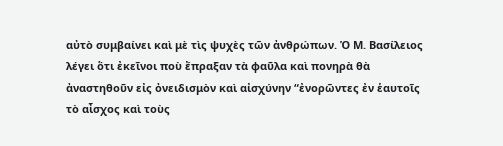αὐτὸ συμβαίνει καὶ μὲ τὶς ψυχὲς τῶν ἀνθρώπων. Ὁ Μ. Βασίλειος λέγει ὅτι ἐκεῖνοι ποὺ ἔπραξαν τὰ φαῦλα καὶ πονηρὰ θὰ ἀναστηθοῦν εἰς ὀνειδισμὸν καὶ αἰσχύνην “ἐνορῶντες ἐν ἑαυτοῖς τὸ αἶσχος καὶ τοὺς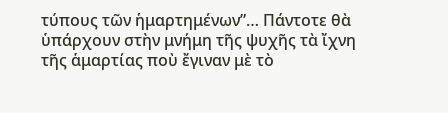τύπους τῶν ἡμαρτημένων”… Πάντοτε θὰ ὑπάρχουν στὴν μνήμη τῆς ψυχῆς τὰ ἴχνη τῆς ἁμαρτίας ποὺ ἔγιναν μὲ τὸ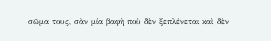σῶμα τους, σὰν μία βαφὴ ποὺ δὲν ξεπλένεται καὶ δὲν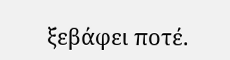ξεβάφει ποτέ.